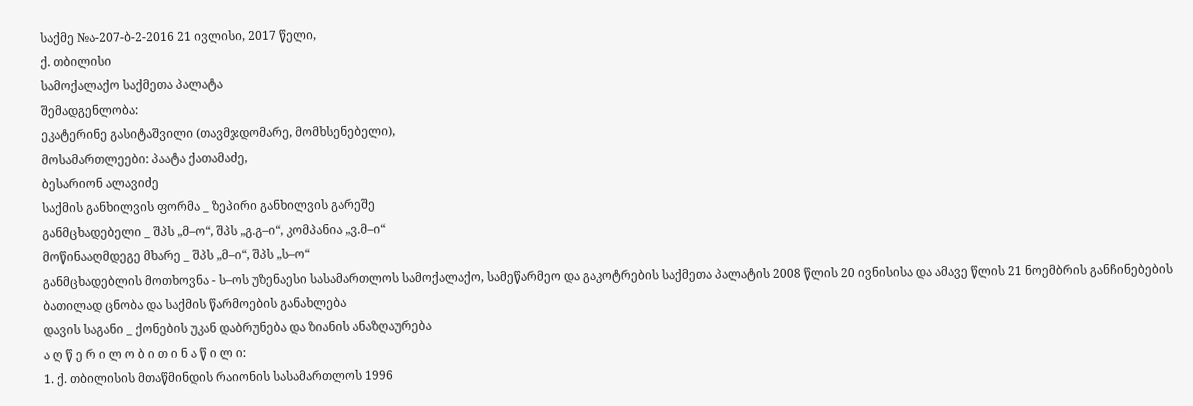საქმე №ა-207-ბ-2-2016 21 ივლისი, 2017 წელი,
ქ. თბილისი
სამოქალაქო საქმეთა პალატა
შემადგენლობა:
ეკატერინე გასიტაშვილი (თავმჯდომარე, მომხსენებელი),
მოსამართლეები: პაატა ქათამაძე,
ბესარიონ ალავიძე
საქმის განხილვის ფორმა _ ზეპირი განხილვის გარეშე
განმცხადებელი _ შპს „მ–ო“, შპს „გ.გ–ი“, კომპანია „ვ.მ–ი“
მოწინააღმდეგე მხარე _ შპს „მ–ი“, შპს „ს–ო“
განმცხადებლის მოთხოვნა - ს–ოს უზენაესი სასამართლოს სამოქალაქო, სამეწარმეო და გაკოტრების საქმეთა პალატის 2008 წლის 20 ივნისისა და ამავე წლის 21 ნოემბრის განჩინებების ბათილად ცნობა და საქმის წარმოების განახლება
დავის საგანი _ ქონების უკან დაბრუნება და ზიანის ანაზღაურება
ა ღ წ ე რ ი ლ ო ბ ი თ ი ნ ა წ ი ლ ი:
1. ქ. თბილისის მთაწმინდის რაიონის სასამართლოს 1996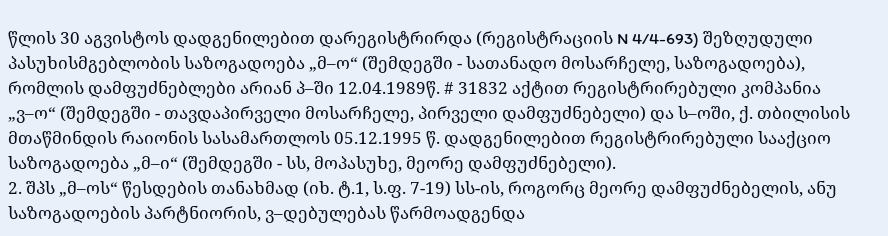წლის 30 აგვისტოს დადგენილებით დარეგისტრირდა (რეგისტრაციის N 4/4-693) შეზღუდული პასუხისმგებლობის საზოგადოება „მ–ო“ (შემდეგში - სათანადო მოსარჩელე, საზოგადოება), რომლის დამფუძნებლები არიან პ–ში 12.04.1989წ. # 31832 აქტით რეგისტრირებული კომპანია „ვ–ო“ (შემდეგში - თავდაპირველი მოსარჩელე, პირველი დამფუძნებელი) და ს–ოში, ქ. თბილისის მთაწმინდის რაიონის სასამართლოს 05.12.1995 წ. დადგენილებით რეგისტრირებული სააქციო საზოგადოება „მ–ი“ (შემდეგში - სს, მოპასუხე, მეორე დამფუძნებელი).
2. შპს „მ–ოს“ წესდების თანახმად (იხ. ტ.1, ს.ფ. 7-19) სს-ის, როგორც მეორე დამფუძნებელის, ანუ საზოგადოების პარტნიორის, ვ–დებულებას წარმოადგენდა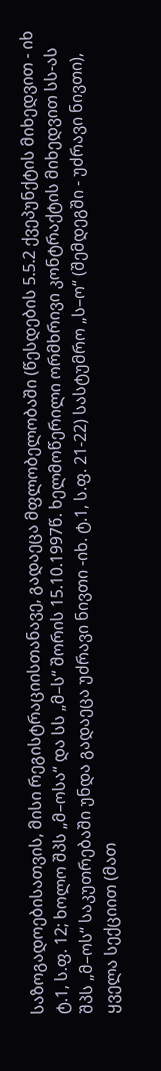საზოგადოებისათვის, მისი რეგისტრაციისთანავე, გადაეცა მფლობელობაში (წესდების 5.5.2 ქვეპუნქტის მიხედვით - იხ ტ.1, ს.ფ. 12; ხოლო შპს „მ–ოსა“ და სს „მ–ს“ შორის 15.10.1997წ. ხელმოწერილი ორმხრივი კონტრაქტის მიხედვით სს-ას შპს „მ–ოს“ საკუთრებაში უნდა გადაეცა უძრავი ნივთი -იხ. ტ.1, ს.ფ. 21-22) სასტუმრო „ს–ო“ (შემდეგში - უძრავი ნივთი), ყველა სექციით (მათ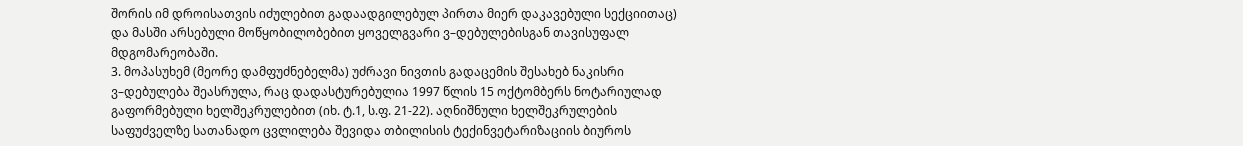შორის იმ დროისათვის იძულებით გადაადგილებულ პირთა მიერ დაკავებული სექციითაც) და მასში არსებული მოწყობილობებით ყოველგვარი ვ–დებულებისგან თავისუფალ მდგომარეობაში.
3. მოპასუხემ (მეორე დამფუძნებელმა) უძრავი ნივთის გადაცემის შესახებ ნაკისრი ვ–დებულება შეასრულა, რაც დადასტურებულია 1997 წლის 15 ოქტომბერს ნოტარიულად გაფორმებული ხელშეკრულებით (იხ. ტ.1, ს.ფ. 21-22). აღნიშნული ხელშეკრულების საფუძველზე სათანადო ცვლილება შევიდა თბილისის ტექინვეტარიზაციის ბიუროს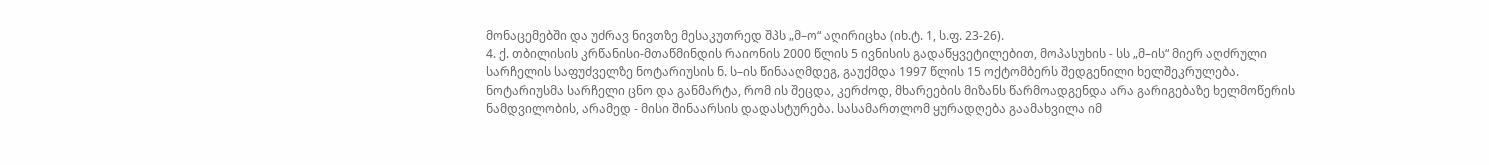მონაცემებში და უძრავ ნივთზე მესაკუთრედ შპს „მ–ო“ აღირიცხა (იხ.ტ. 1, ს.ფ. 23-26).
4. ქ. თბილისის კრწანისი-მთაწმინდის რაიონის 2000 წლის 5 ივნისის გადაწყვეტილებით, მოპასუხის - სს „მ–ის“ მიერ აღძრული სარჩელის საფუძველზე ნოტარიუსის ნ. ს–ის წინააღმდეგ, გაუქმდა 1997 წლის 15 ოქტომბერს შედგენილი ხელშეკრულება. ნოტარიუსმა სარჩელი ცნო და განმარტა, რომ ის შეცდა, კერძოდ, მხარეების მიზანს წარმოადგენდა არა გარიგებაზე ხელმოწერის ნამდვილობის, არამედ - მისი შინაარსის დადასტურება. სასამართლომ ყურადღება გაამახვილა იმ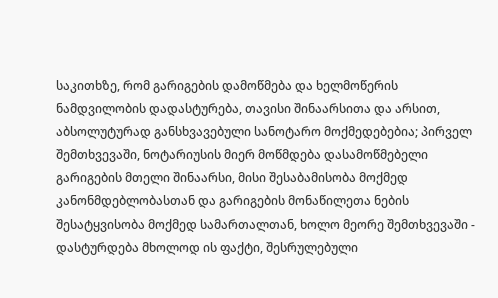საკითხზე, რომ გარიგების დამოწმება და ხელმოწერის ნამდვილობის დადასტურება, თავისი შინაარსითა და არსით, აბსოლუტურად განსხვავებული სანოტარო მოქმედებებია; პირველ შემთხვევაში, ნოტარიუსის მიერ მოწმდება დასამოწმებელი გარიგების მთელი შინაარსი, მისი შესაბამისობა მოქმედ კანონმდებლობასთან და გარიგების მონაწილეთა ნების შესატყვისობა მოქმედ სამართალთან, ხოლო მეორე შემთხვევაში - დასტურდება მხოლოდ ის ფაქტი, შესრულებული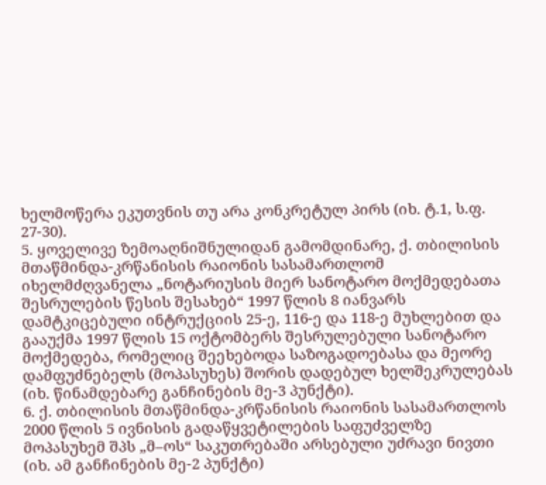ხელმოწერა ეკუთვნის თუ არა კონკრეტულ პირს (იხ. ტ.1, ს.ფ. 27-30).
5. ყოველივე ზემოაღნიშნულიდან გამომდინარე, ქ. თბილისის მთაწმინდა-კრწანისის რაიონის სასამართლომ იხელმძღვანელა „ნოტარიუსის მიერ სანოტარო მოქმედებათა შესრულების წესის შესახებ“ 1997 წლის 8 იანვარს დამტკიცებული ინტრუქციის 25-ე, 116-ე და 118-ე მუხლებით და გააუქმა 1997 წლის 15 ოქტომბერს შესრულებული სანოტარო მოქმედება, რომელიც შეეხებოდა საზოგადოებასა და მეორე დამფუძნებელს (მოპასუხეს) შორის დადებულ ხელშეკრულებას (იხ. წინამდებარე განჩინების მე-3 პუნქტი).
6. ქ. თბილისის მთაწმინდა-კრწანისის რაიონის სასამართლოს 2000 წლის 5 ივნისის გადაწყვეტილების საფუძველზე მოპასუხემ შპს „მ–ოს“ საკუთრებაში არსებული უძრავი ნივთი (იხ. ამ განჩინების მე-2 პუნქტი)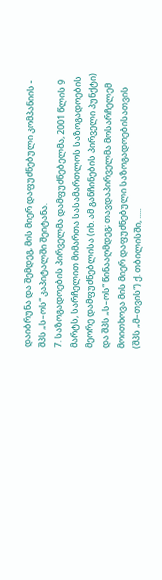დაიბრუნა და შემდეგ, მის მიერ დაფუძნებული კომპანიის - შპს „ს–ოს“ კაპიტალში შეიტანა.
7. საზოგადოების პირველმა დამფუძნებელმა, 2001 წლის 9 მარტს, სარჩელით მიმართა სასამართლოს საზოგადოების მეორე დამფუძნებლისა (იხ. ამ განჩინების პირველი პუნქტი) და შპს „ს–ოს“ წინააღმდეგ; თავდაპირველმა მოსარჩელემ მოითხოვა მის მიერ დაფუძნებული საზოგადოებისათვის (შპს „მ–თვის“) ქ. თბილისში, .....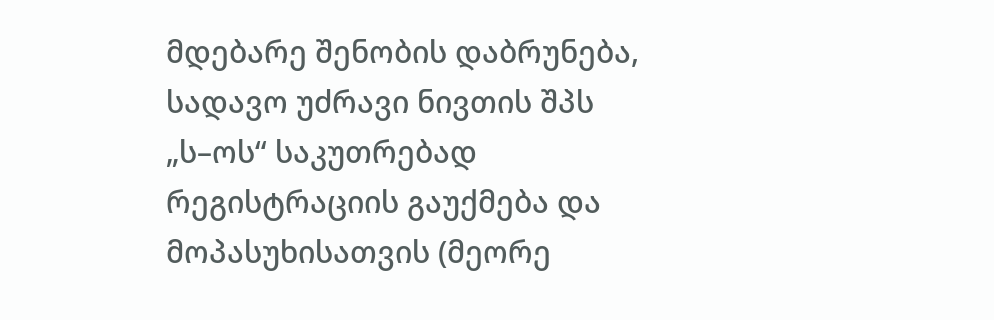მდებარე შენობის დაბრუნება, სადავო უძრავი ნივთის შპს „ს–ოს“ საკუთრებად რეგისტრაციის გაუქმება და მოპასუხისათვის (მეორე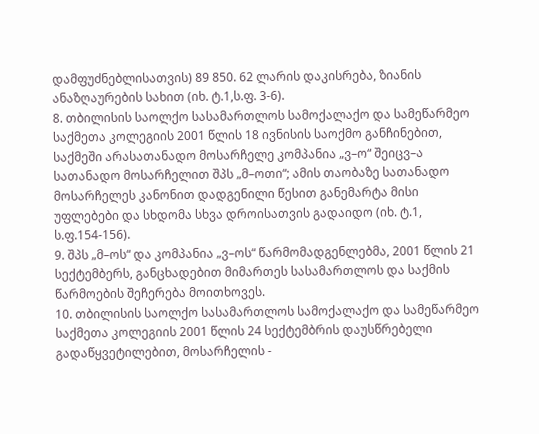დამფუძნებლისათვის) 89 850. 62 ლარის დაკისრება, ზიანის ანაზღაურების სახით (იხ. ტ.1,ს.ფ. 3-6).
8. თბილისის საოლქო სასამართლოს სამოქალაქო და სამეწარმეო საქმეთა კოლეგიის 2001 წლის 18 ივნისის საოქმო განჩინებით, საქმეში არასათანადო მოსარჩელე კომპანია „ვ–ო“ შეიცვ–ა სათანადო მოსარჩელით შპს „მ–ოთი“; ამის თაობაზე სათანადო მოსარჩელეს კანონით დადგენილი წესით განემარტა მისი უფლებები და სხდომა სხვა დროისათვის გადაიდო (იხ. ტ.1, ს.ფ.154-156).
9. შპს „მ–ოს“ და კომპანია „ვ–ოს“ წარმომადგენლებმა, 2001 წლის 21 სექტემბერს, განცხადებით მიმართეს სასამართლოს და საქმის წარმოების შეჩერება მოითხოვეს.
10. თბილისის საოლქო სასამართლოს სამოქალაქო და სამეწარმეო საქმეთა კოლეგიის 2001 წლის 24 სექტემბრის დაუსწრებელი გადაწყვეტილებით, მოსარჩელის -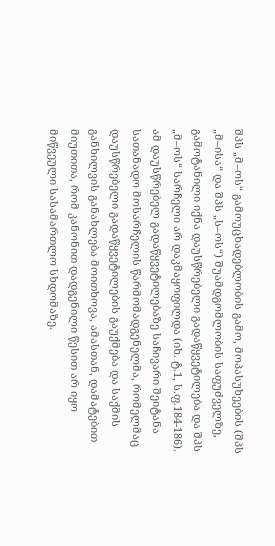შპს „მ–ოს“ გამოუცხადებლობის გამო, მოპასუხეების (შპს „მ–ისა“ და შპს „ს–ოს“) შუამდგომლობის საფუძველზე, გამოტანილი იქნა დაუსწრებელი გადაწყვეტილება და შპს „მ–ოს“ სარჩელი არ დაკმაყოფილდა (იხ. ტ.1, ს.ფ.184-186). ამ დაუსწრებელ გადაწყვეტილებაზე საჩივარი შეიტანა სათანადო მოსარჩელის წარმომადგენელმა, რომელმაც დაუსწრებელი გადაწყვეტილების გაუქმება და საქმის განხილვის განახლება მოითხოვა, ამასთან, დამატებით მიუთითა, რომ კანონით დადგენილი წესით არ იყო მიწვეული სასამართლო სხდომაზე.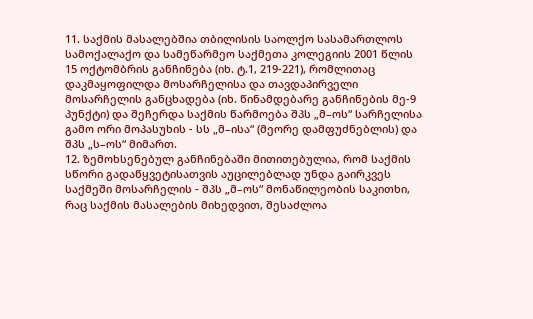11. საქმის მასალებშია თბილისის საოლქო სასამართლოს სამოქალაქო და სამეწარმეო საქმეთა კოლეგიის 2001 წლის 15 ოქტომბრის განჩინება (იხ. ტ.1, 219-221), რომლითაც დაკმაყოფილდა მოსარჩელისა და თავდაპირველი მოსარჩელის განცხადება (იხ. წინამდებარე განჩინების მე-9 პუნქტი) და შეჩერდა საქმის წარმოება შპს „მ–ოს“ სარჩელისა გამო ორი მოპასუხის - სს „მ–ისა“ (მეორე დამფუძნებლის) და შპს „ს–ოს“ მიმართ.
12. ზემოხსენებულ განჩინებაში მითითებულია, რომ საქმის სწორი გადაწყვეტისათვის აუცილებლად უნდა გაირკვეს საქმეში მოსარჩელის - შპს „მ–ოს“ მონაწილეობის საკითხი, რაც საქმის მასალების მიხედვით, შესაძლოა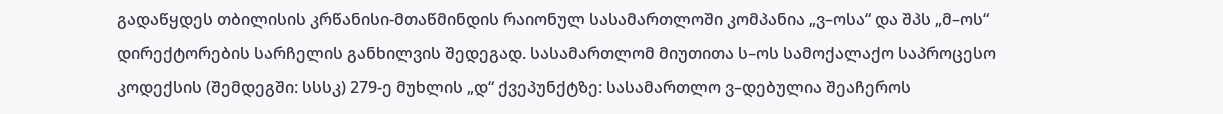გადაწყდეს თბილისის კრწანისი-მთაწმინდის რაიონულ სასამართლოში კომპანია „ვ–ოსა“ და შპს „მ–ოს“ დირექტორების სარჩელის განხილვის შედეგად. სასამართლომ მიუთითა ს–ოს სამოქალაქო საპროცესო კოდექსის (შემდეგში: სსსკ) 279-ე მუხლის „დ“ ქვეპუნქტზე: სასამართლო ვ–დებულია შეაჩეროს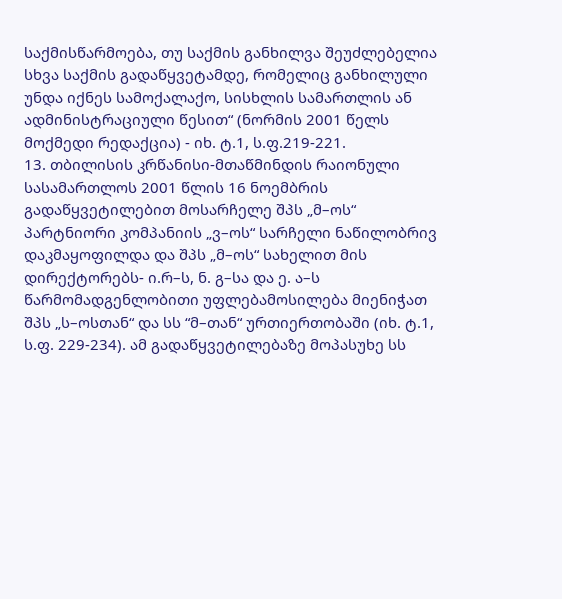საქმისწარმოება, თუ საქმის განხილვა შეუძლებელია სხვა საქმის გადაწყვეტამდე, რომელიც განხილული უნდა იქნეს სამოქალაქო, სისხლის სამართლის ან ადმინისტრაციული წესით“ (ნორმის 2001 წელს მოქმედი რედაქცია) - იხ. ტ.1, ს.ფ.219-221.
13. თბილისის კრწანისი-მთაწმინდის რაიონული სასამართლოს 2001 წლის 16 ნოემბრის გადაწყვეტილებით მოსარჩელე შპს „მ–ოს“ პარტნიორი კომპანიის „ვ–ოს“ სარჩელი ნაწილობრივ დაკმაყოფილდა და შპს „მ–ოს“ სახელით მის დირექტორებს- ი.რ–ს, ნ. გ–სა და ე. ა–ს წარმომადგენლობითი უფლებამოსილება მიენიჭათ შპს „ს–ოსთან“ და სს “მ–თან“ ურთიერთობაში (იხ. ტ.1, ს.ფ. 229-234). ამ გადაწყვეტილებაზე მოპასუხე სს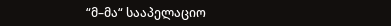“მ–მა“ სააპელაციო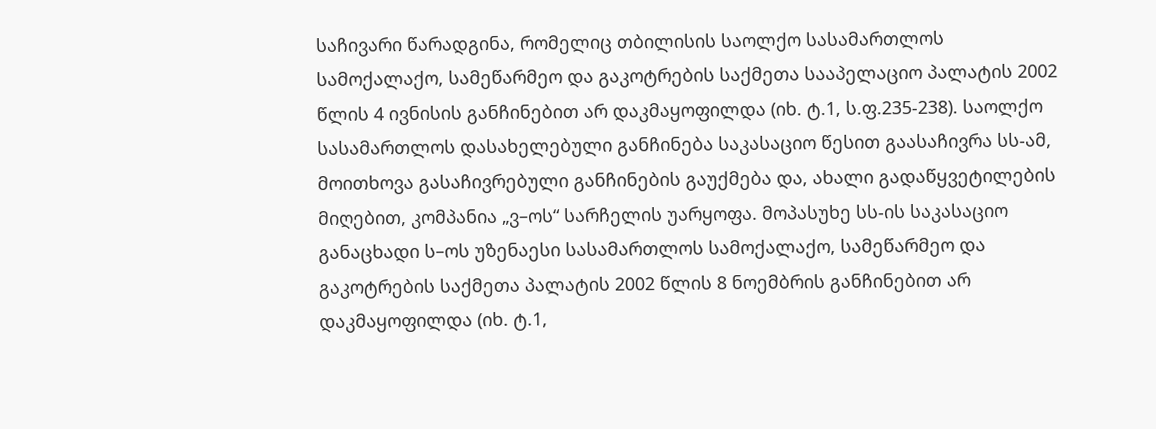საჩივარი წარადგინა, რომელიც თბილისის საოლქო სასამართლოს სამოქალაქო, სამეწარმეო და გაკოტრების საქმეთა სააპელაციო პალატის 2002 წლის 4 ივნისის განჩინებით არ დაკმაყოფილდა (იხ. ტ.1, ს.ფ.235-238). საოლქო სასამართლოს დასახელებული განჩინება საკასაციო წესით გაასაჩივრა სს-ამ, მოითხოვა გასაჩივრებული განჩინების გაუქმება და, ახალი გადაწყვეტილების მიღებით, კომპანია „ვ–ოს“ სარჩელის უარყოფა. მოპასუხე სს-ის საკასაციო განაცხადი ს–ოს უზენაესი სასამართლოს სამოქალაქო, სამეწარმეო და გაკოტრების საქმეთა პალატის 2002 წლის 8 ნოემბრის განჩინებით არ დაკმაყოფილდა (იხ. ტ.1,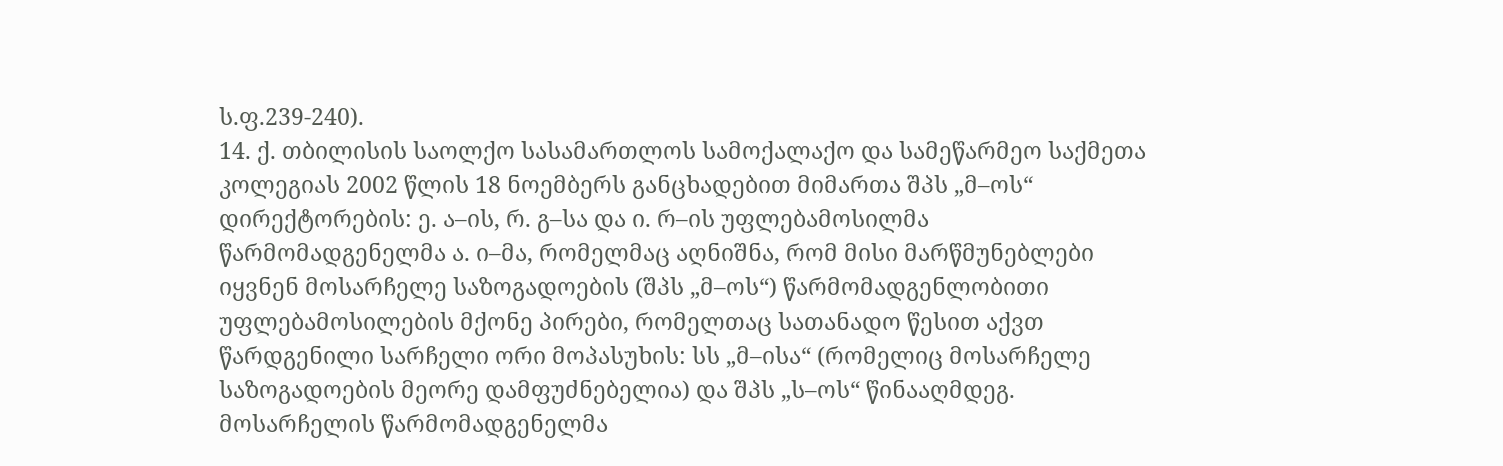ს.ფ.239-240).
14. ქ. თბილისის საოლქო სასამართლოს სამოქალაქო და სამეწარმეო საქმეთა კოლეგიას 2002 წლის 18 ნოემბერს განცხადებით მიმართა შპს „მ–ოს“ დირექტორების: ე. ა–ის, რ. გ–სა და ი. რ–ის უფლებამოსილმა წარმომადგენელმა ა. ი–მა, რომელმაც აღნიშნა, რომ მისი მარწმუნებლები იყვნენ მოსარჩელე საზოგადოების (შპს „მ–ოს“) წარმომადგენლობითი უფლებამოსილების მქონე პირები, რომელთაც სათანადო წესით აქვთ წარდგენილი სარჩელი ორი მოპასუხის: სს „მ–ისა“ (რომელიც მოსარჩელე საზოგადოების მეორე დამფუძნებელია) და შპს „ს–ოს“ წინააღმდეგ. მოსარჩელის წარმომადგენელმა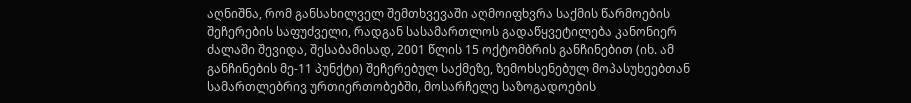აღნიშნა, რომ განსახილველ შემთხვევაში აღმოიფხვრა საქმის წარმოების შეჩერების საფუძველი, რადგან სასამართლოს გადაწყვეტილება კანონიერ ძალაში შევიდა, შესაბამისად, 2001 წლის 15 ოქტომბრის განჩინებით (იხ. ამ განჩინების მე-11 პუნქტი) შეჩერებულ საქმეზე, ზემოხსენებულ მოპასუხეებთან სამართლებრივ ურთიერთობებში, მოსარჩელე საზოგადოების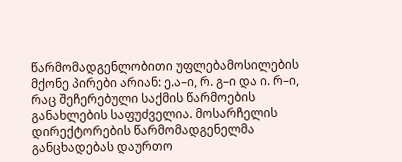წარმომადგენლობითი უფლებამოსილების მქონე პირები არიან: ე.ა–ი, რ. გ–ი და ი. რ–ი, რაც შეჩერებული საქმის წარმოების განახლების საფუძველია. მოსარჩელის დირექტორების წარმომადგენელმა განცხადებას დაურთო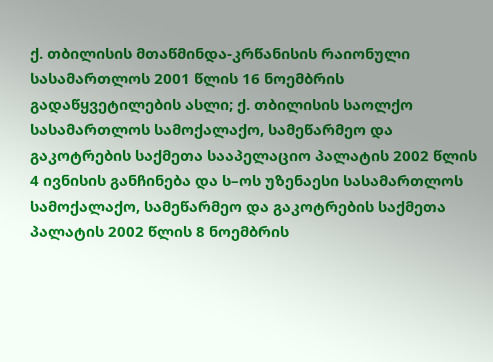ქ. თბილისის მთაწმინდა-კრწანისის რაიონული სასამართლოს 2001 წლის 16 ნოემბრის გადაწყვეტილების ასლი; ქ. თბილისის საოლქო სასამართლოს სამოქალაქო, სამეწარმეო და გაკოტრების საქმეთა სააპელაციო პალატის 2002 წლის 4 ივნისის განჩინება და ს–ოს უზენაესი სასამართლოს სამოქალაქო, სამეწარმეო და გაკოტრების საქმეთა პალატის 2002 წლის 8 ნოემბრის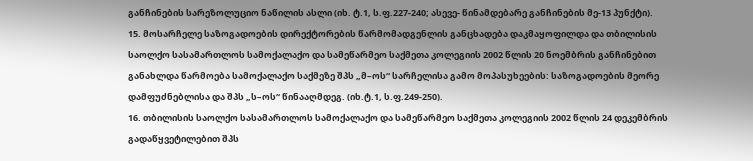განჩინების სარეზოლუციო ნაწილის ასლი (იხ. ტ.1, ს.ფ.227-240; ასევე- წინამდებარე განჩინების მე-13 პუნქტი).
15. მოსარჩელე საზოგადოების დირექტორების წარმომადგენლის განცხადება დაკმაყოფილდა და თბილისის საოლქო სასამართლოს სამოქალაქო და სამეწარმეო საქმეთა კოლეგიის 2002 წლის 20 ნოემბრის განჩინებით განახლდა წარმოება სამოქალაქო საქმეზე შპს „მ–ოს“ სარჩელისა გამო მოპასუხეების: საზოგადოების მეორე დამფუძნებლისა და შპს „ს–ოს“ წინააღმდეგ. (იხ.ტ.1, ს.ფ.249-250).
16. თბილისის საოლქო სასამართლოს სამოქალაქო და სამეწარმეო საქმეთა კოლეგიის 2002 წლის 24 დეკემბრის გადაწყვეტილებით შპს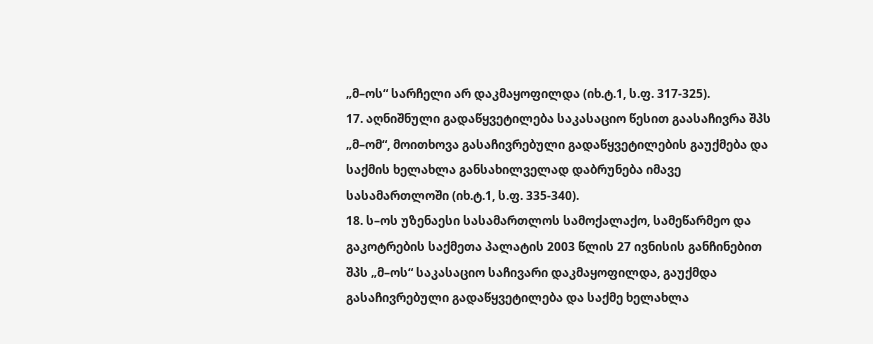„მ–ოს“ სარჩელი არ დაკმაყოფილდა (იხ.ტ.1, ს.ფ. 317-325).
17. აღნიშნული გადაწყვეტილება საკასაციო წესით გაასაჩივრა შპს „მ–ომ“, მოითხოვა გასაჩივრებული გადაწყვეტილების გაუქმება და საქმის ხელახლა განსახილველად დაბრუნება იმავე სასამართლოში (იხ.ტ.1, ს.ფ. 335-340).
18. ს–ოს უზენაესი სასამართლოს სამოქალაქო, სამეწარმეო და გაკოტრების საქმეთა პალატის 2003 წლის 27 ივნისის განჩინებით შპს „მ–ოს“ საკასაციო საჩივარი დაკმაყოფილდა, გაუქმდა გასაჩივრებული გადაწყვეტილება და საქმე ხელახლა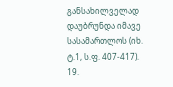განსახილველად დაუბრუნდა იმავე სასამართლოს (იხ. ტ.1, ს.ფ. 407-417).
19.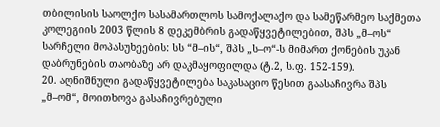თბილისის საოლქო სასამართლოს სამოქალაქო და სამეწარმეო საქმეთა კოლეგიის 2003 წლის 8 დეკემბრის გადაწყვეტილებით, შპს „მ–ოს“ სარჩელი მოპასუხეების: სს “მ–ის“, შპს „ს–ო“-ს მიმართ ქონების უკან დაბრუნების თაობაზე არ დაკმაყოფილდა (ტ.2, ს.ფ. 152-159).
20. აღნიშნული გადაწყვეტილება საკასაციო წესით გაასაჩივრა შპს „მ–ომ“, მოითხოვა გასაჩივრებული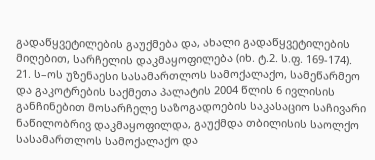გადაწყვეტილების გაუქმება და, ახალი გადაწყვეტილების მიღებით, სარჩელის დაკმაყოფილება (იხ. ტ.2. ს.ფ. 169-174).
21. ს–ოს უზენაესი სასამართლოს სამოქალაქო, სამეწარმეო და გაკოტრების საქმეთა პალატის 2004 წლის 6 ივლისის განჩინებით მოსარჩელე საზოგადოების საკასაციო საჩივარი ნაწილობრივ დაკმაყოფილდა, გაუქმდა თბილისის საოლქო სასამართლოს სამოქალაქო და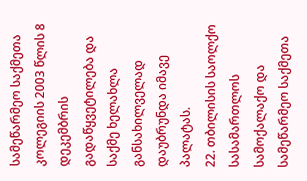სამეწარმეო საქმეთა კოლეგიის 2003 წლის 8 დეკემბრის გადაწყვეტილება და საქმე ხელახლა განსახილველად დაუბრუნდა იმავე პალატას.
22. თბილისის საოლქო სასამართლოს სამოქალაქო და სამეწარმეო საქმეთა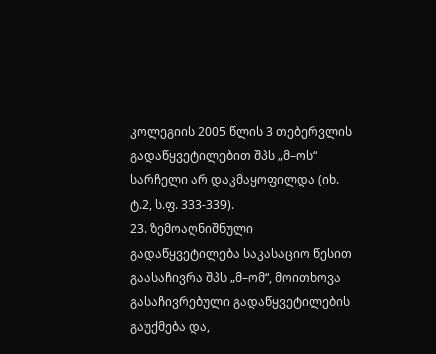კოლეგიის 2005 წლის 3 თებერვლის გადაწყვეტილებით შპს „მ–ოს“ სარჩელი არ დაკმაყოფილდა (იხ. ტ.2, ს.ფ. 333-339).
23. ზემოაღნიშნული გადაწყვეტილება საკასაციო წესით გაასაჩივრა შპს „მ–ომ“, მოითხოვა გასაჩივრებული გადაწყვეტილების გაუქმება და,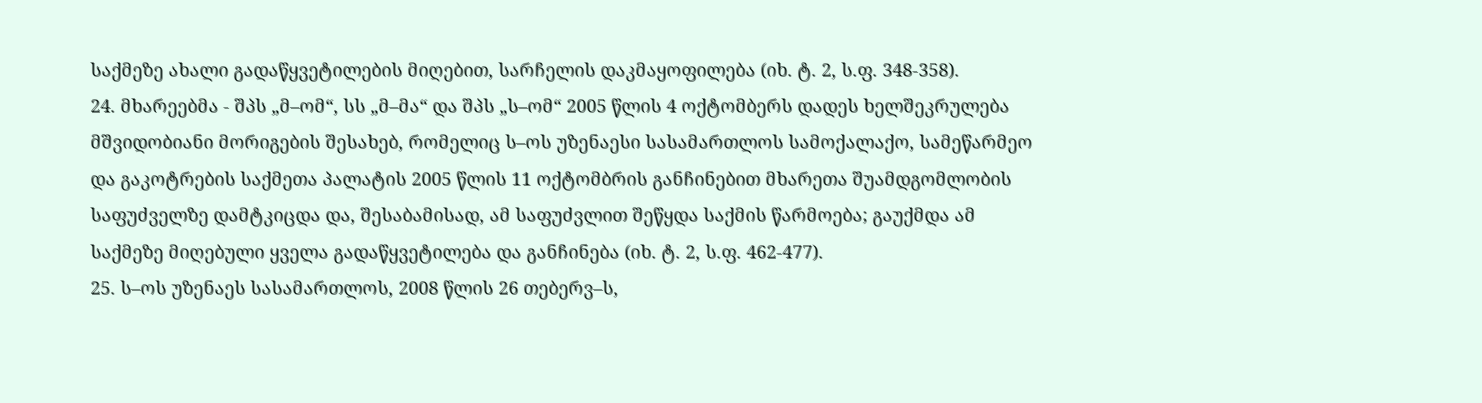საქმეზე ახალი გადაწყვეტილების მიღებით, სარჩელის დაკმაყოფილება (იხ. ტ. 2, ს.ფ. 348-358).
24. მხარეებმა - შპს „მ–ომ“, სს „მ–მა“ და შპს „ს–ომ“ 2005 წლის 4 ოქტომბერს დადეს ხელშეკრულება მშვიდობიანი მორიგების შესახებ, რომელიც ს–ოს უზენაესი სასამართლოს სამოქალაქო, სამეწარმეო და გაკოტრების საქმეთა პალატის 2005 წლის 11 ოქტომბრის განჩინებით მხარეთა შუამდგომლობის საფუძველზე დამტკიცდა და, შესაბამისად, ამ საფუძვლით შეწყდა საქმის წარმოება; გაუქმდა ამ საქმეზე მიღებული ყველა გადაწყვეტილება და განჩინება (იხ. ტ. 2, ს.ფ. 462-477).
25. ს–ოს უზენაეს სასამართლოს, 2008 წლის 26 თებერვ–ს,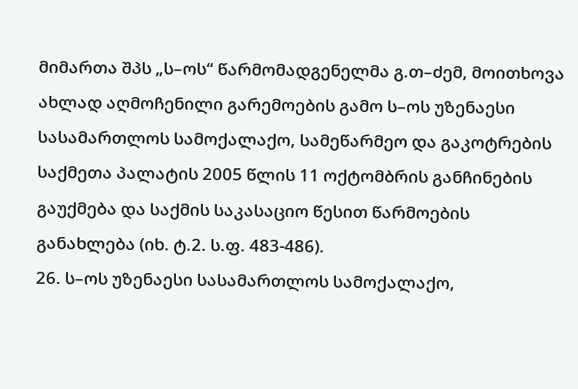მიმართა შპს „ს–ოს“ წარმომადგენელმა გ.თ–ძემ, მოითხოვა ახლად აღმოჩენილი გარემოების გამო ს–ოს უზენაესი სასამართლოს სამოქალაქო, სამეწარმეო და გაკოტრების საქმეთა პალატის 2005 წლის 11 ოქტომბრის განჩინების გაუქმება და საქმის საკასაციო წესით წარმოების განახლება (იხ. ტ.2. ს.ფ. 483-486).
26. ს–ოს უზენაესი სასამართლოს სამოქალაქო,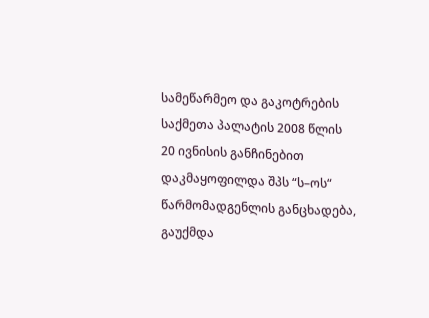სამეწარმეო და გაკოტრების საქმეთა პალატის 2008 წლის 20 ივნისის განჩინებით დაკმაყოფილდა შპს “ს–ოს“ წარმომადგენლის განცხადება, გაუქმდა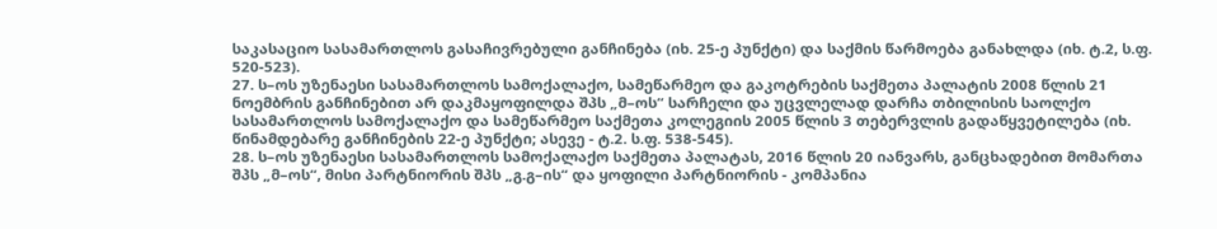საკასაციო სასამართლოს გასაჩივრებული განჩინება (იხ. 25-ე პუნქტი) და საქმის წარმოება განახლდა (იხ. ტ.2, ს.ფ. 520-523).
27. ს–ოს უზენაესი სასამართლოს სამოქალაქო, სამეწარმეო და გაკოტრების საქმეთა პალატის 2008 წლის 21 ნოემბრის განჩინებით არ დაკმაყოფილდა შპს „მ–ოს“ სარჩელი და უცვლელად დარჩა თბილისის საოლქო სასამართლოს სამოქალაქო და სამეწარმეო საქმეთა კოლეგიის 2005 წლის 3 თებერვლის გადაწყვეტილება (იხ. წინამდებარე განჩინების 22-ე პუნქტი; ასევე - ტ.2. ს.ფ. 538-545).
28. ს–ოს უზენაესი სასამართლოს სამოქალაქო საქმეთა პალატას, 2016 წლის 20 იანვარს, განცხადებით მომართა შპს „მ–ოს“, მისი პარტნიორის შპს „გ.გ–ის“ და ყოფილი პარტნიორის - კომპანია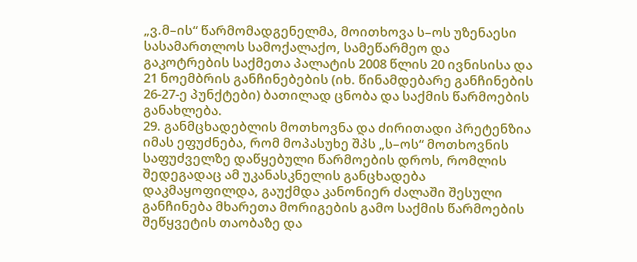„ვ.მ–ის“ წარმომადგენელმა, მოითხოვა ს–ოს უზენაესი სასამართლოს სამოქალაქო, სამეწარმეო და გაკოტრების საქმეთა პალატის 2008 წლის 20 ივნისისა და 21 ნოემბრის განჩინებების (იხ. წინამდებარე განჩინების 26-27-ე პუნქტები) ბათილად ცნობა და საქმის წარმოების განახლება.
29. განმცხადებლის მოთხოვნა და ძირითადი პრეტენზია იმას ეფუძნება, რომ მოპასუხე შპს „ს–ოს“ მოთხოვნის საფუძველზე დაწყებული წარმოების დროს, რომლის შედეგადაც ამ უკანასკნელის განცხადება დაკმაყოფილდა, გაუქმდა კანონიერ ძალაში შესული განჩინება მხარეთა მორიგების გამო საქმის წარმოების შეწყვეტის თაობაზე და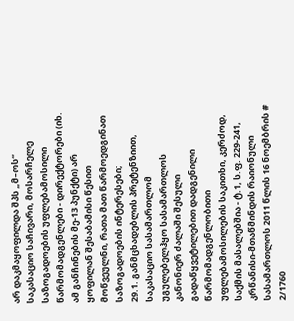არ დაკმაყოფილდა შპს „მ–ოს“ საკასაციო საჩივარი, მოსარჩელე საზოგადოების უფლებამოსილი წარმომადგენლები - დირექტორები (იხ. ამ განჩინების მე-13 პუნქტი) არ ყოფილან შესაბამისი წესით მოწვეულნი, რათა მათ წარმოედგინათ საზოგადოების ინტერესები;
29.1. განმცხადებლის პრეტენზიით, საკასაციო სასამართლომ უგულებელჰყო სასამართლოს კანონიერ ძალაში შესული გადაწყვეტილებით დადგენილი წარმომადგენლობითი უფლებამოსილების საკითხი, კერძოდ, საქმის მასალებშია - ტ.1, ს.ფ. 229-241, კრწანისი-მთაწმინდის რაიონული სასამართლოს 2011 წლის 16 ნოემბრის # 2/1760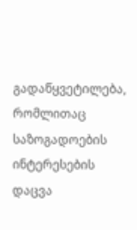გადაწყვეტილება, რომლითაც საზოგადოების ინტერესების დაცვა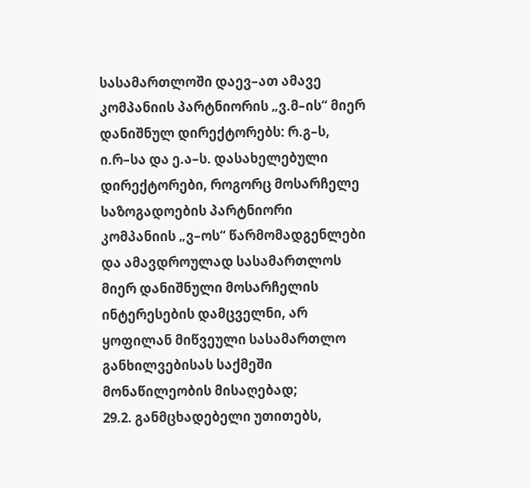სასამართლოში დაევ–ათ ამავე კომპანიის პარტნიორის „ვ.მ–ის“ მიერ დანიშნულ დირექტორებს: რ.გ–ს, ი.რ–სა და ე.ა–ს. დასახელებული დირექტორები, როგორც მოსარჩელე საზოგადოების პარტნიორი კომპანიის „ვ–ოს“ წარმომადგენლები და ამავდროულად სასამართლოს მიერ დანიშნული მოსარჩელის ინტერესების დამცველნი, არ ყოფილან მიწვეული სასამართლო განხილვებისას საქმეში მონაწილეობის მისაღებად;
29.2. განმცხადებელი უთითებს,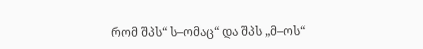რომ შპს“ ს–ომაც“ და შპს „მ–ოს“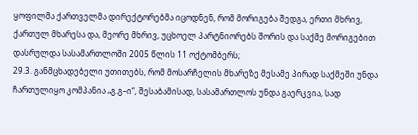ყოფილმა ქართველმა დირექტორებმა იცოდნენ, რომ მორიგება შედგა, ერთი მხრივ, ქართულ მხარესა და, მეორე მხრივ, უცხოელ პარტნიორებს შორის და საქმე მორიგებით დასრულდა სასამართლოში 2005 წლის 11 ოქტომბერს;
29.3. განმცხადებელი უთითებს, რომ მოსარჩელის მხარეზე მესამე პირად საქმეში უნდა ჩართულიყო კომპანია „გ.გ–ი“, შესაბამისად, სასამართლოს უნდა გაერკვია, სად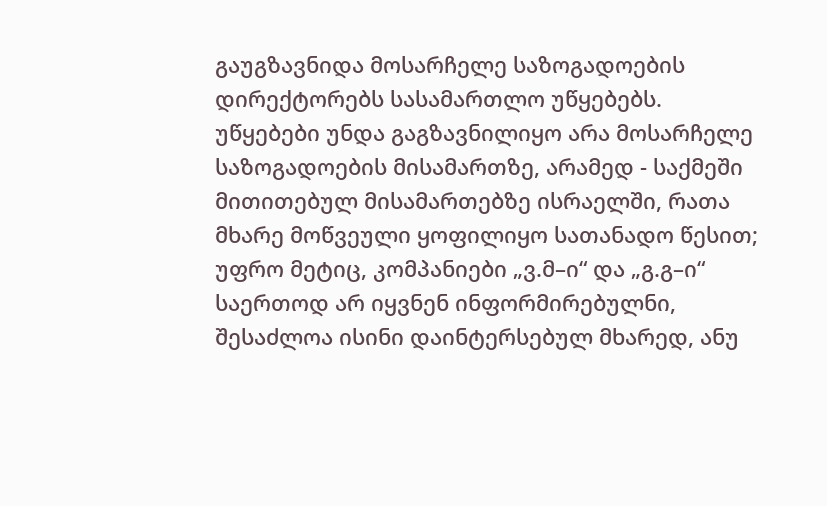გაუგზავნიდა მოსარჩელე საზოგადოების დირექტორებს სასამართლო უწყებებს. უწყებები უნდა გაგზავნილიყო არა მოსარჩელე საზოგადოების მისამართზე, არამედ - საქმეში მითითებულ მისამართებზე ისრაელში, რათა მხარე მოწვეული ყოფილიყო სათანადო წესით; უფრო მეტიც, კომპანიები „ვ.მ–ი“ და „გ.გ–ი“ საერთოდ არ იყვნენ ინფორმირებულნი, შესაძლოა ისინი დაინტერსებულ მხარედ, ანუ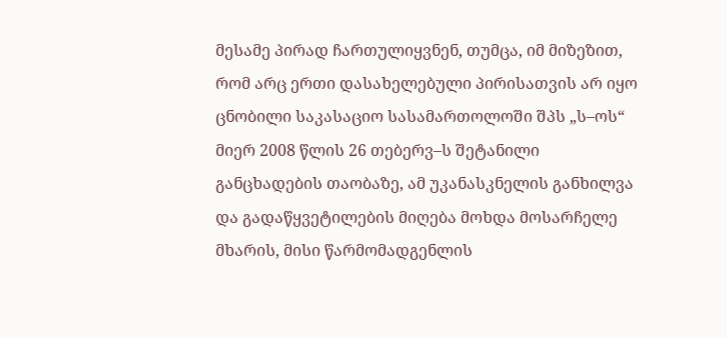მესამე პირად ჩართულიყვნენ, თუმცა, იმ მიზეზით, რომ არც ერთი დასახელებული პირისათვის არ იყო ცნობილი საკასაციო სასამართოლოში შპს „ს–ოს“ მიერ 2008 წლის 26 თებერვ–ს შეტანილი განცხადების თაობაზე, ამ უკანასკნელის განხილვა და გადაწყვეტილების მიღება მოხდა მოსარჩელე მხარის, მისი წარმომადგენლის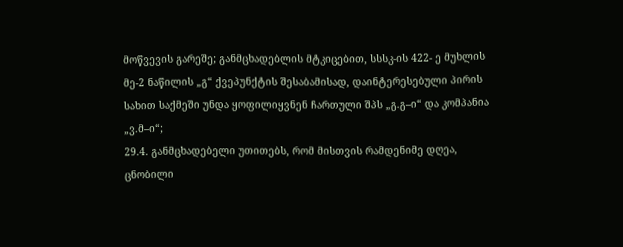მოწვევის გარეშე; განმცხადებლის მტკიცებით, სსსკ-ის 422- ე მუხლის მე-2 ნაწილის „გ“ ქვეპუნქტის შესაბამისად, დაინტერესებული პირის სახით საქმეში უნდა ყოფილიყვნენ ჩართული შპს „გ.გ–ი“ და კომპანია „ვ.მ–ი“;
29.4. განმცხადებელი უთითებს, რომ მისთვის რამდენიმე დღეა, ცნობილი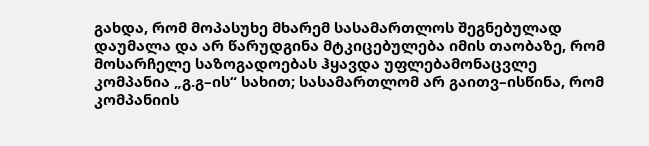გახდა, რომ მოპასუხე მხარემ სასამართლოს შეგნებულად დაუმალა და არ წარუდგინა მტკიცებულება იმის თაობაზე, რომ მოსარჩელე საზოგადოებას ჰყავდა უფლებამონაცვლე კომპანია „გ.გ–ის“ სახით; სასამართლომ არ გაითვ–ისწინა, რომ კომპანიის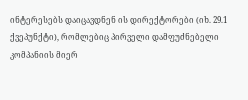ინტერესებს დაიცავდნენ ის დირექტორები (იხ. 29.1 ქვეპუნქტი), რომლებიც პირველი დამფუძნებელი კომპანიის მიერ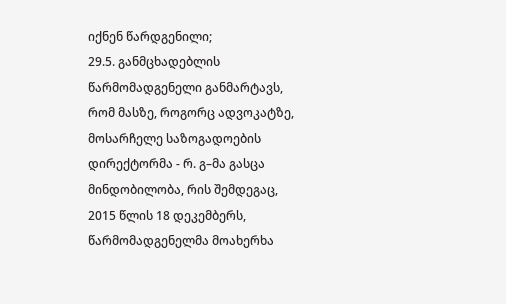იქნენ წარდგენილი;
29.5. განმცხადებლის წარმომადგენელი განმარტავს, რომ მასზე, როგორც ადვოკატზე, მოსარჩელე საზოგადოების დირექტორმა - რ. გ–მა გასცა მინდობილობა, რის შემდეგაც, 2015 წლის 18 დეკემბერს, წარმომადგენელმა მოახერხა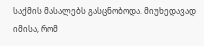საქმის მასალებს გასცნობოდა. მიუხედავად იმისა, რომ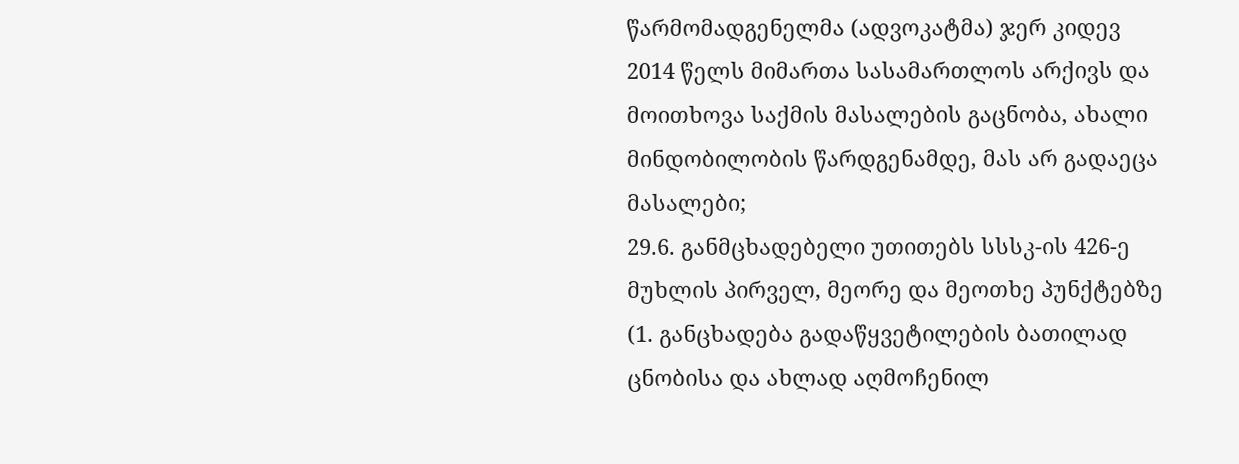წარმომადგენელმა (ადვოკატმა) ჯერ კიდევ 2014 წელს მიმართა სასამართლოს არქივს და მოითხოვა საქმის მასალების გაცნობა, ახალი მინდობილობის წარდგენამდე, მას არ გადაეცა მასალები;
29.6. განმცხადებელი უთითებს სსსკ-ის 426-ე მუხლის პირველ, მეორე და მეოთხე პუნქტებზე (1. განცხადება გადაწყვეტილების ბათილად ცნობისა და ახლად აღმოჩენილ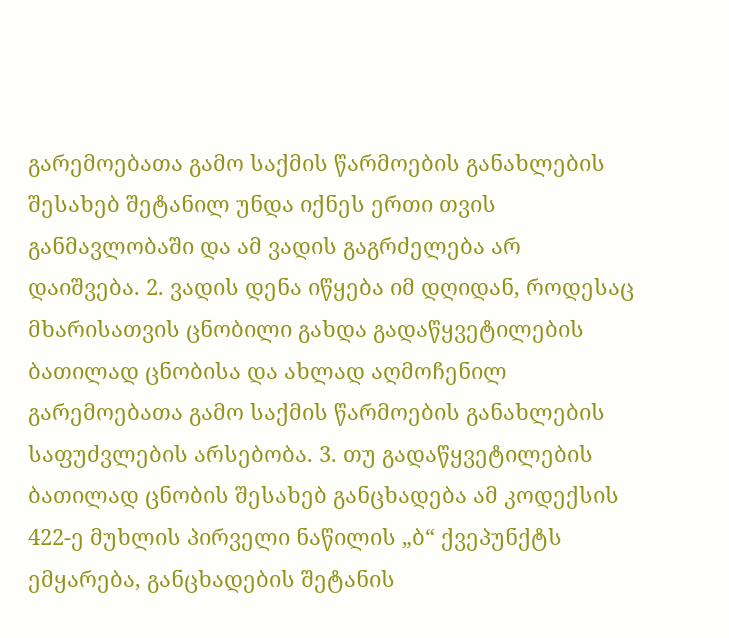გარემოებათა გამო საქმის წარმოების განახლების შესახებ შეტანილ უნდა იქნეს ერთი თვის განმავლობაში და ამ ვადის გაგრძელება არ დაიშვება. 2. ვადის დენა იწყება იმ დღიდან, როდესაც მხარისათვის ცნობილი გახდა გადაწყვეტილების ბათილად ცნობისა და ახლად აღმოჩენილ გარემოებათა გამო საქმის წარმოების განახლების საფუძვლების არსებობა. 3. თუ გადაწყვეტილების ბათილად ცნობის შესახებ განცხადება ამ კოდექსის 422-ე მუხლის პირველი ნაწილის „ბ“ ქვეპუნქტს ემყარება, განცხადების შეტანის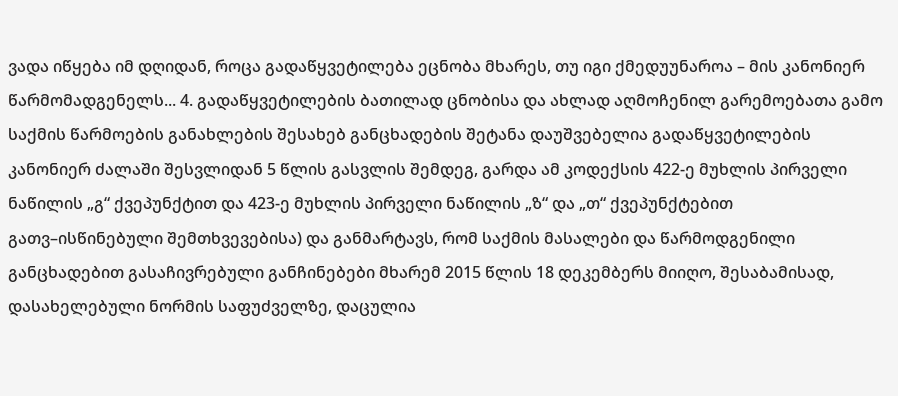ვადა იწყება იმ დღიდან, როცა გადაწყვეტილება ეცნობა მხარეს, თუ იგი ქმედუუნაროა – მის კანონიერ წარმომადგენელს... 4. გადაწყვეტილების ბათილად ცნობისა და ახლად აღმოჩენილ გარემოებათა გამო საქმის წარმოების განახლების შესახებ განცხადების შეტანა დაუშვებელია გადაწყვეტილების კანონიერ ძალაში შესვლიდან 5 წლის გასვლის შემდეგ, გარდა ამ კოდექსის 422-ე მუხლის პირველი ნაწილის „გ“ ქვეპუნქტით და 423-ე მუხლის პირველი ნაწილის „ზ“ და „თ“ ქვეპუნქტებით გათვ–ისწინებული შემთხვევებისა) და განმარტავს, რომ საქმის მასალები და წარმოდგენილი განცხადებით გასაჩივრებული განჩინებები მხარემ 2015 წლის 18 დეკემბერს მიიღო, შესაბამისად, დასახელებული ნორმის საფუძველზე, დაცულია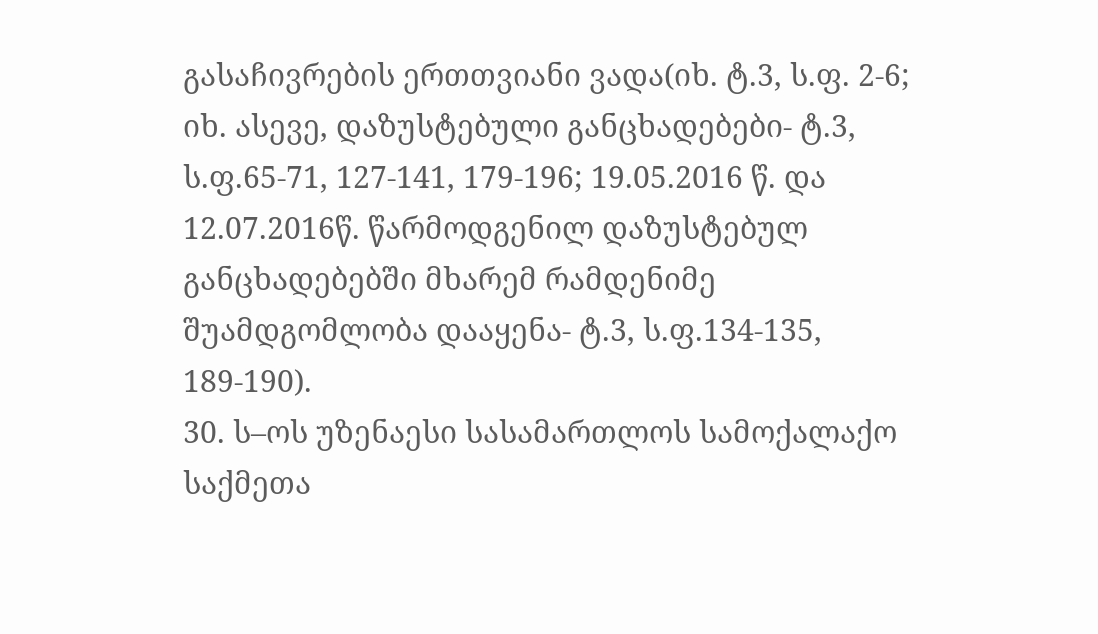გასაჩივრების ერთთვიანი ვადა(იხ. ტ.3, ს.ფ. 2-6; იხ. ასევე, დაზუსტებული განცხადებები- ტ.3, ს.ფ.65-71, 127-141, 179-196; 19.05.2016 წ. და 12.07.2016წ. წარმოდგენილ დაზუსტებულ განცხადებებში მხარემ რამდენიმე შუამდგომლობა დააყენა- ტ.3, ს.ფ.134-135, 189-190).
30. ს–ოს უზენაესი სასამართლოს სამოქალაქო საქმეთა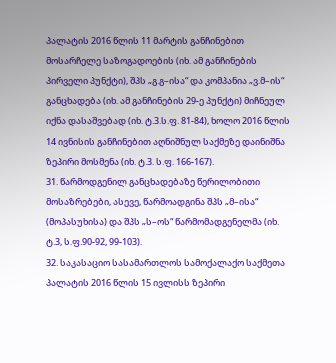პალატის 2016 წლის 11 მარტის განჩინებით მოსარჩელე საზოგადოების (იხ. ამ განჩინების პირველი პუნქტი), შპს „გ.გ–ისა“ და კომპანია „ვ.მ–ის“ განცხადება (იხ. ამ განჩინების 29-ე პუნქტი) მიჩნეულ იქნა დასაშვებად (იხ. ტ.3.ს.ფ. 81-84), ხოლო 2016 წლის 14 ივნისის განჩინებით აღნიშნულ საქმეზე დაინიშნა ზეპირი მოსმენა (იხ. ტ.3. ს.ფ. 166-167).
31. წარმოდგენილ განცხადებაზე წერილობითი მოსაზრებები, ასევე, წარმოადგინა შპს „მ–ისა“ (მოპასუხისა) და შპს „ს–ოს“ წარმომადგენელმა (იხ. ტ.3, ს.ფ.90-92, 99-103).
32. საკასაციო სასამართლოს სამოქალაქო საქმეთა პალატის 2016 წლის 15 ივლისს ზეპირი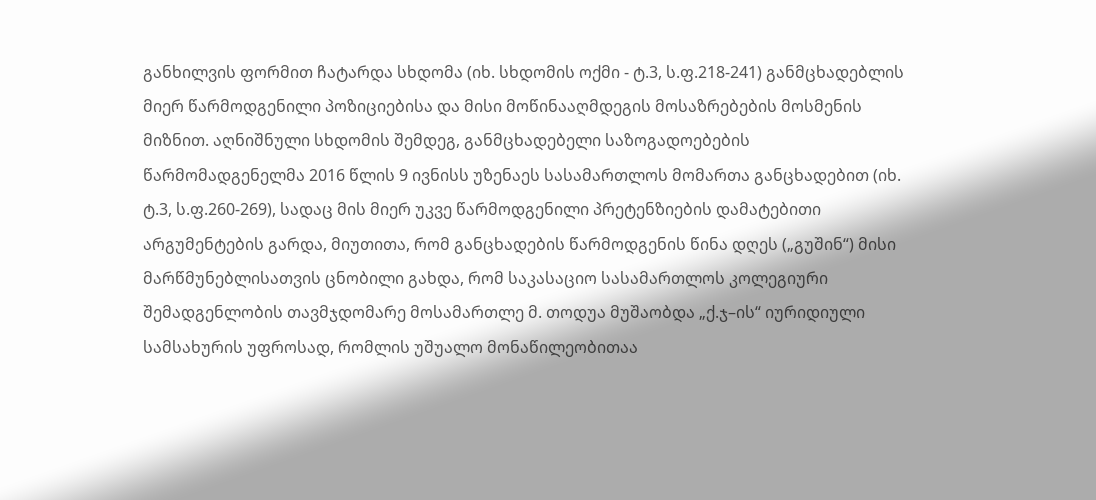განხილვის ფორმით ჩატარდა სხდომა (იხ. სხდომის ოქმი - ტ.3, ს.ფ.218-241) განმცხადებლის მიერ წარმოდგენილი პოზიციებისა და მისი მოწინააღმდეგის მოსაზრებების მოსმენის მიზნით. აღნიშნული სხდომის შემდეგ, განმცხადებელი საზოგადოებების წარმომადგენელმა 2016 წლის 9 ივნისს უზენაეს სასამართლოს მომართა განცხადებით (იხ. ტ.3, ს.ფ.260-269), სადაც მის მიერ უკვე წარმოდგენილი პრეტენზიების დამატებითი არგუმენტების გარდა, მიუთითა, რომ განცხადების წარმოდგენის წინა დღეს („გუშინ“) მისი მარწმუნებლისათვის ცნობილი გახდა, რომ საკასაციო სასამართლოს კოლეგიური შემადგენლობის თავმჯდომარე მოსამართლე მ. თოდუა მუშაობდა „ქ.ჯ–ის“ იურიდიული სამსახურის უფროსად, რომლის უშუალო მონაწილეობითაა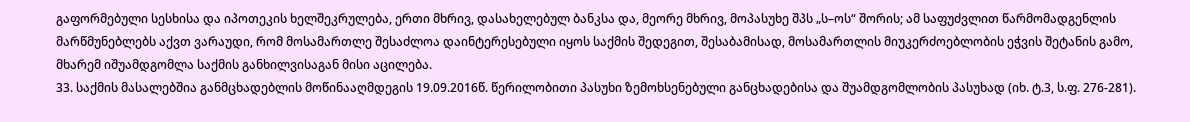გაფორმებული სესხისა და იპოთეკის ხელშეკრულება, ერთი მხრივ, დასახელებულ ბანკსა და, მეორე მხრივ, მოპასუხე შპს „ს–ოს“ შორის; ამ საფუძვლით წარმომადგენლის მარწმუნებლებს აქვთ ვარაუდი, რომ მოსამართლე შესაძლოა დაინტერესებული იყოს საქმის შედეგით, შესაბამისად, მოსამართლის მიუკერძოებლობის ეჭვის შეტანის გამო, მხარემ იშუამდგომლა საქმის განხილვისაგან მისი აცილება.
33. საქმის მასალებშია განმცხადებლის მოწინააღმდეგის 19.09.2016წ. წერილობითი პასუხი ზემოხსენებული განცხადებისა და შუამდგომლობის პასუხად (იხ. ტ.3, ს.ფ. 276-281).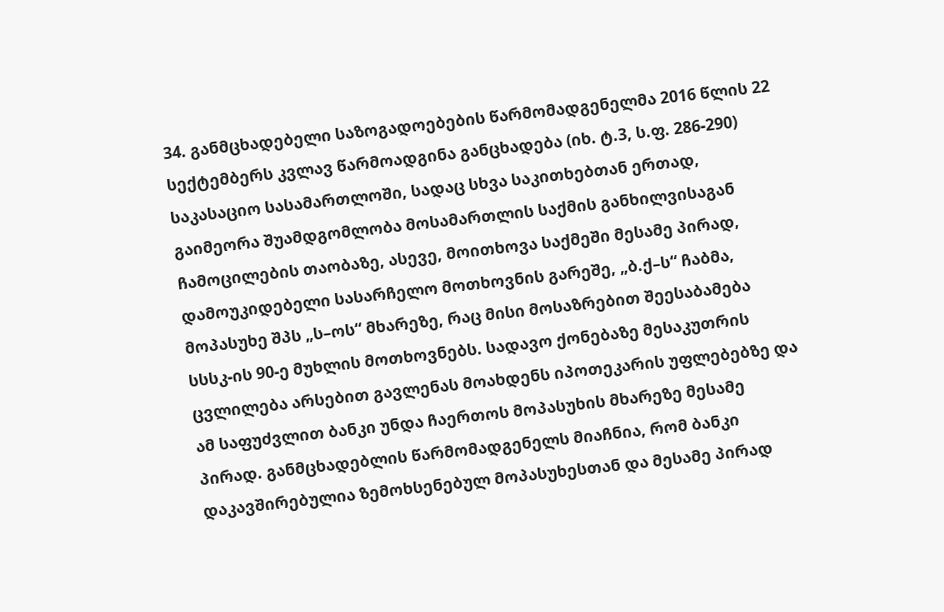34. განმცხადებელი საზოგადოებების წარმომადგენელმა 2016 წლის 22 სექტემბერს კვლავ წარმოადგინა განცხადება (იხ. ტ.3, ს.ფ. 286-290) საკასაციო სასამართლოში, სადაც სხვა საკითხებთან ერთად, გაიმეორა შუამდგომლობა მოსამართლის საქმის განხილვისაგან ჩამოცილების თაობაზე, ასევე, მოითხოვა საქმეში მესამე პირად, დამოუკიდებელი სასარჩელო მოთხოვნის გარეშე, „ბ.ქ–ს“ ჩაბმა, მოპასუხე შპს „ს–ოს“ მხარეზე, რაც მისი მოსაზრებით შეესაბამება სსსკ-ის 90-ე მუხლის მოთხოვნებს. სადავო ქონებაზე მესაკუთრის ცვლილება არსებით გავლენას მოახდენს იპოთეკარის უფლებებზე და ამ საფუძვლით ბანკი უნდა ჩაერთოს მოპასუხის მხარეზე მესამე პირად. განმცხადებლის წარმომადგენელს მიაჩნია, რომ ბანკი დაკავშირებულია ზემოხსენებულ მოპასუხესთან და მესამე პირად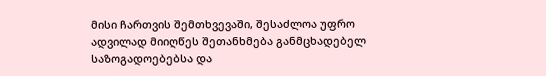მისი ჩართვის შემთხვევაში, შესაძლოა უფრო ადვილად მიიღწეს შეთანხმება განმცხადებელ საზოგადოებებსა და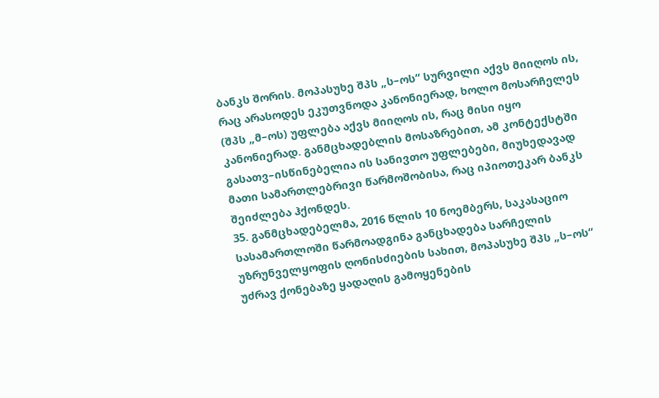ბანკს შორის. მოპასუხე შპს „ს–ოს“ სურვილი აქვს მიიღოს ის, რაც არასოდეს ეკუთვნოდა კანონიერად, ხოლო მოსარჩელეს (შპს „მ–ოს) უფლება აქვს მიიღოს ის, რაც მისი იყო კანონიერად. განმცხადებლის მოსაზრებით, ამ კონტექსტში გასათვ–ისწინებელია ის სანივთო უფლებები, მიუხედავად მათი სამართლებრივი წარმოშობისა, რაც იპიოთეკარ ბანკს შეიძლება ჰქონდეს.
35. განმცხადებელმა, 2016 წლის 10 ნოემბერს, საკასაციო სასამართლოში წარმოადგინა განცხადება სარჩელის უზრუნველყოფის ღონისძიების სახით, მოპასუხე შპს „ს–ოს“ უძრავ ქონებაზე ყადაღის გამოყენების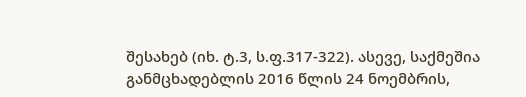შესახებ (იხ. ტ.3, ს.ფ.317-322). ასევე, საქმეშია განმცხადებლის 2016 წლის 24 ნოემბრის,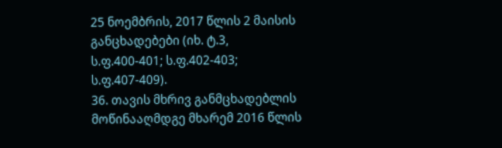25 ნოემბრის, 2017 წლის 2 მაისის განცხადებები (იხ. ტ.3, ს.ფ.400-401; ს.ფ.402-403; ს.ფ.407-409).
36. თავის მხრივ განმცხადებლის მოწინააღმდგე მხარემ 2016 წლის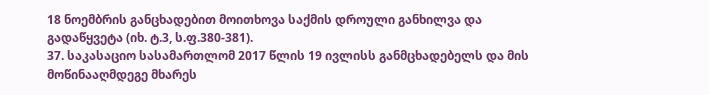18 ნოემბრის განცხადებით მოითხოვა საქმის დროული განხილვა და გადაწყვეტა (იხ. ტ.3, ს.ფ.380-381).
37. საკასაციო სასამართლომ 2017 წლის 19 ივლისს განმცხადებელს და მის მოწინააღმდეგე მხარეს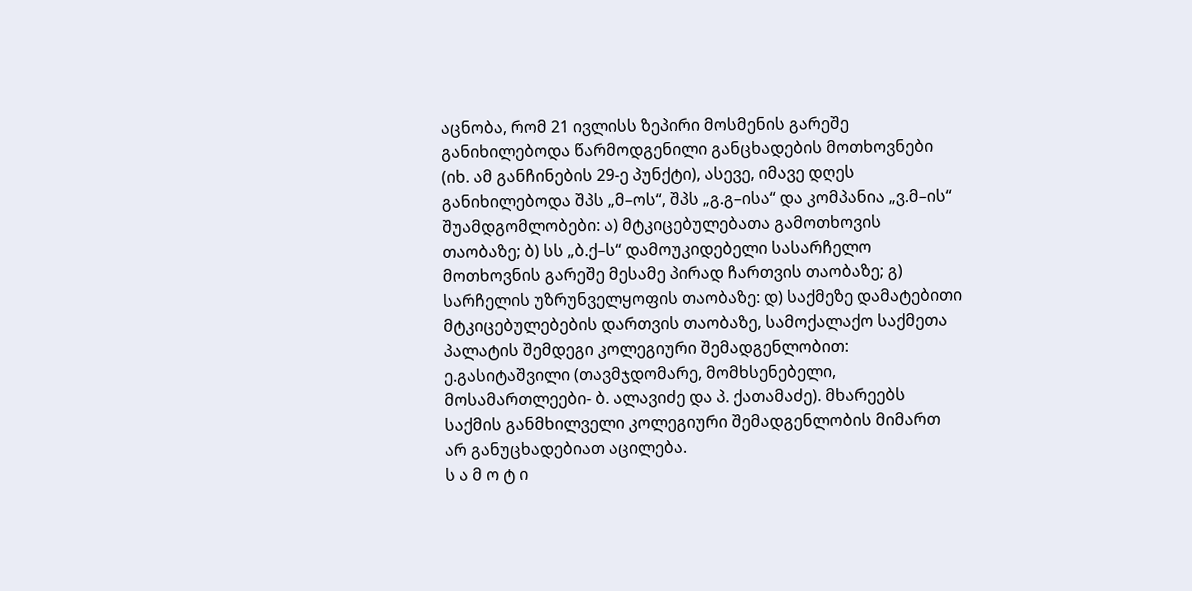აცნობა, რომ 21 ივლისს ზეპირი მოსმენის გარეშე განიხილებოდა წარმოდგენილი განცხადების მოთხოვნები (იხ. ამ განჩინების 29-ე პუნქტი), ასევე, იმავე დღეს განიხილებოდა შპს „მ–ოს“, შპს „გ.გ–ისა“ და კომპანია „ვ.მ–ის“ შუამდგომლობები: ა) მტკიცებულებათა გამოთხოვის თაობაზე; ბ) სს „ბ.ქ–ს“ დამოუკიდებელი სასარჩელო მოთხოვნის გარეშე მესამე პირად ჩართვის თაობაზე; გ) სარჩელის უზრუნველყოფის თაობაზე: დ) საქმეზე დამატებითი მტკიცებულებების დართვის თაობაზე, სამოქალაქო საქმეთა პალატის შემდეგი კოლეგიური შემადგენლობით: ე.გასიტაშვილი (თავმჯდომარე, მომხსენებელი, მოსამართლეები- ბ. ალავიძე და პ. ქათამაძე). მხარეებს საქმის განმხილველი კოლეგიური შემადგენლობის მიმართ არ განუცხადებიათ აცილება.
ს ა მ ო ტ ი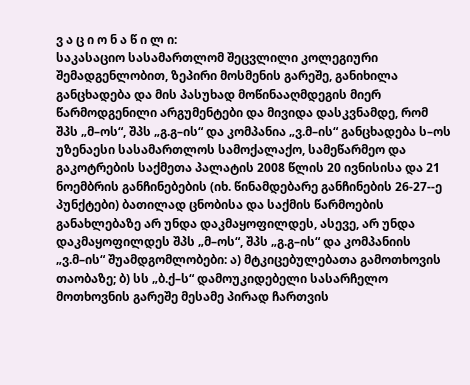ვ ა ც ი ო ნ ა წ ი ლ ი:
საკასაციო სასამართლომ შეცვლილი კოლეგიური შემადგენლობით, ზეპირი მოსმენის გარეშე, განიხილა განცხადება და მის პასუხად მოწინააღმდეგის მიერ წარმოდგენილი არგუმენტები და მივიდა დასკვნამდე, რომ შპს „მ–ოს“, შპს „გ.გ–ის“ და კომპანია „ვ.მ–ის“ განცხადება ს–ოს უზენაესი სასამართლოს სამოქალაქო, სამეწარმეო და გაკოტრების საქმეთა პალატის 2008 წლის 20 ივნისისა და 21 ნოემბრის განჩინებების (იხ. წინამდებარე განჩინების 26-27--ე პუნქტები) ბათილად ცნობისა და საქმის წარმოების განახლებაზე არ უნდა დაკმაყოფილდეს, ასევე, არ უნდა დაკმაყოფილდეს შპს „მ–ოს“, შპს „გ.გ–ის“ და კომპანიის „ვ.მ–ის“ შუამდგომლობები: ა) მტკიცებულებათა გამოთხოვის თაობაზე; ბ) სს „ბ.ქ–ს“ დამოუკიდებელი სასარჩელო მოთხოვნის გარეშე მესამე პირად ჩართვის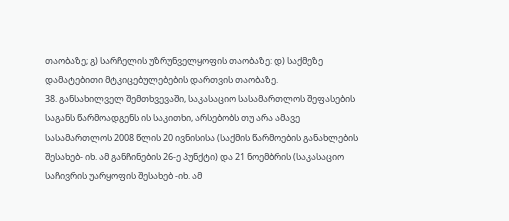თაობაზე; გ) სარჩელის უზრუნველყოფის თაობაზე: დ) საქმეზე დამატებითი მტკიცებულებების დართვის თაობაზე.
38. განსახილველ შემთხვევაში, საკასაციო სასამართლოს შეფასების საგანს წარმოადგენს ის საკითხი, არსებობს თუ არა ამავე სასამართლოს 2008 წლის 20 ივნისისა (საქმის წარმოების განახლების შესახებ- იხ. ამ განჩინების 26-ე პუნქტი) და 21 ნოემბრის (საკასაციო საჩივრის უარყოფის შესახებ -იხ. ამ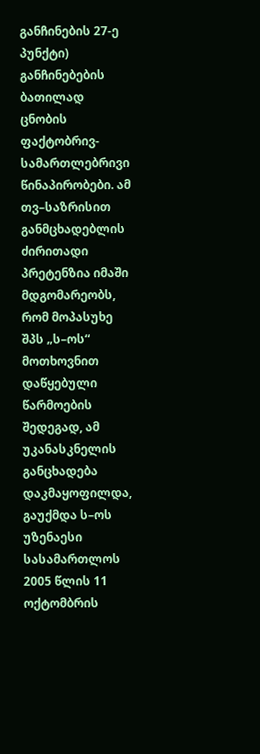განჩინების 27-ე პუნქტი) განჩინებების ბათილად ცნობის ფაქტობრივ-სამართლებრივი წინაპირობები. ამ თვ–საზრისით განმცხადებლის ძირითადი პრეტენზია იმაში მდგომარეობს, რომ მოპასუხე შპს „ს–ოს“ მოთხოვნით დაწყებული წარმოების შედეგად, ამ უკანასკნელის განცხადება დაკმაყოფილდა, გაუქმდა ს–ოს უზენაესი სასამართლოს 2005 წლის 11 ოქტომბრის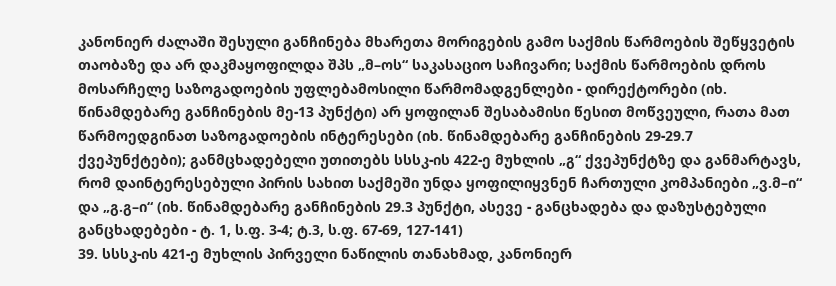კანონიერ ძალაში შესული განჩინება მხარეთა მორიგების გამო საქმის წარმოების შეწყვეტის თაობაზე და არ დაკმაყოფილდა შპს „მ–ოს“ საკასაციო საჩივარი; საქმის წარმოების დროს მოსარჩელე საზოგადოების უფლებამოსილი წარმომადგენლები - დირექტორები (იხ. წინამდებარე განჩინების მე-13 პუნქტი) არ ყოფილან შესაბამისი წესით მოწვეული, რათა მათ წარმოედგინათ საზოგადოების ინტერესები (იხ. წინამდებარე განჩინების 29-29.7 ქვეპუნქტები); განმცხადებელი უთითებს სსსკ-ის 422-ე მუხლის „გ“ ქვეპუნქტზე და განმარტავს, რომ დაინტერესებული პირის სახით საქმეში უნდა ყოფილიყვნენ ჩართული კომპანიები „ვ.მ–ი“ და „გ.გ–ი“ (იხ. წინამდებარე განჩინების 29.3 პუნქტი, ასევე - განცხადება და დაზუსტებული განცხადებები - ტ. 1, ს.ფ. 3-4; ტ.3, ს.ფ. 67-69, 127-141)
39. სსსკ-ის 421-ე მუხლის პირველი ნაწილის თანახმად, კანონიერ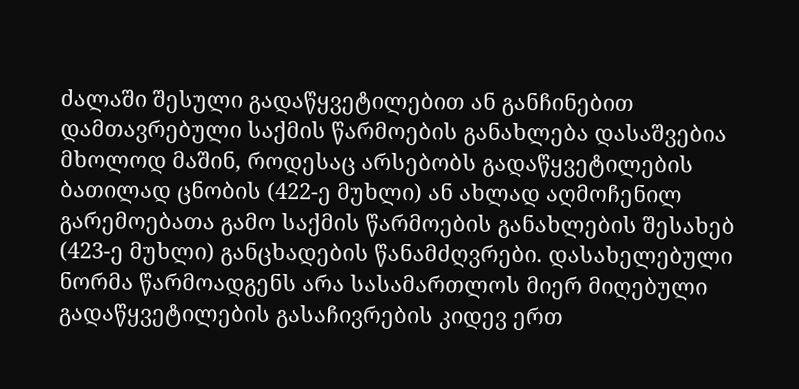ძალაში შესული გადაწყვეტილებით ან განჩინებით დამთავრებული საქმის წარმოების განახლება დასაშვებია მხოლოდ მაშინ, როდესაც არსებობს გადაწყვეტილების ბათილად ცნობის (422-ე მუხლი) ან ახლად აღმოჩენილ გარემოებათა გამო საქმის წარმოების განახლების შესახებ (423-ე მუხლი) განცხადების წანამძღვრები. დასახელებული ნორმა წარმოადგენს არა სასამართლოს მიერ მიღებული გადაწყვეტილების გასაჩივრების კიდევ ერთ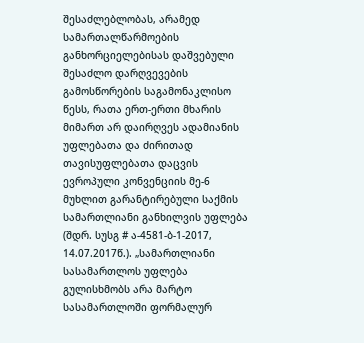შესაძლებლობას, არამედ სამართალწარმოების განხორციელებისას დაშვებული შესაძლო დარღვევების გამოსწორების საგამონაკლისო წესს, რათა ერთ-ერთი მხარის მიმართ არ დაირღვეს ადამიანის უფლებათა და ძირითად თავისუფლებათა დაცვის ევროპული კონვენციის მე-6 მუხლით გარანტირებული საქმის სამართლიანი განხილვის უფლება (შდრ. სუსგ # ა-4581-ბ-1-2017, 14.07.2017წ.). „სამართლიანი სასამართლოს უფლება გულისხმობს არა მარტო სასამართლოში ფორმალურ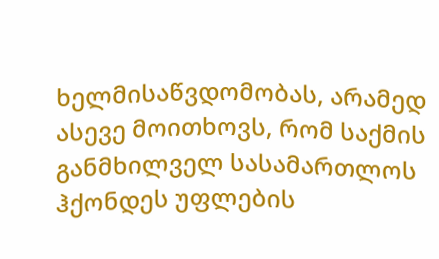ხელმისაწვდომობას, არამედ ასევე მოითხოვს, რომ საქმის განმხილველ სასამართლოს ჰქონდეს უფლების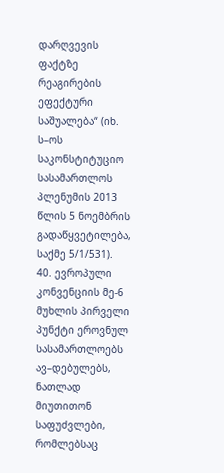დარღვევის ფაქტზე რეაგირების ეფექტური საშუალება“ (იხ. ს–ოს საკონსტიტუციო სასამართლოს პლენუმის 2013 წლის 5 ნოემბრის გადაწყვეტილება, საქმე 5/1/531).
40. ევროპული კონვენციის მე-6 მუხლის პირველი პუნქტი ეროვნულ სასამართლოებს ავ–დებულებს, ნათლად მიუთითონ საფუძვლები, რომლებსაც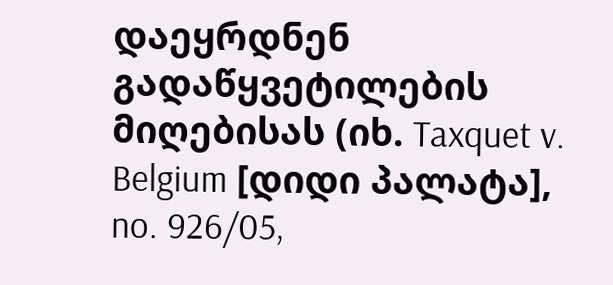დაეყრდნენ გადაწყვეტილების მიღებისას (იხ. Taxquet v. Belgium [დიდი პალატა], no. 926/05,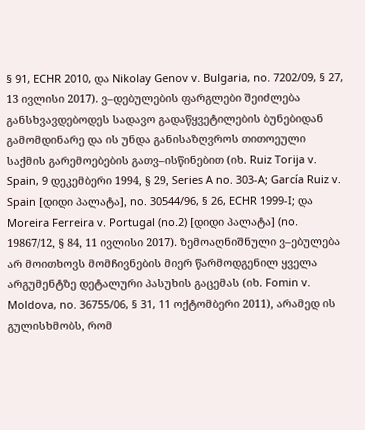§ 91, ECHR 2010, და Nikolay Genov v. Bulgaria, no. 7202/09, § 27, 13 ივლისი 2017). ვ–დებულების ფარგლები შეიძლება განსხვავდებოდეს სადავო გადაწყვეტილების ბუნებიდან გამომდინარე და ის უნდა განისაზღვროს თითოეული საქმის გარემოებების გათვ–ისწინებით (იხ. Ruiz Torija v. Spain, 9 დეკემბერი 1994, § 29, Series A no. 303-A; García Ruiz v. Spain [დიდი პალატა], no. 30544/96, § 26, ECHR 1999-I; და Moreira Ferreira v. Portugal (no.2) [დიდი პალატა] (no. 19867/12, § 84, 11 ივლისი 2017). ზემოაღნიშნული ვ–ებულება არ მოითხოვს მომჩივნების მიერ წარმოდგენილ ყველა არგუმენტზე დეტალური პასუხის გაცემას (იხ. Fomin v. Moldova, no. 36755/06, § 31, 11 ოქტომბერი 2011), არამედ ის გულისხმობს, რომ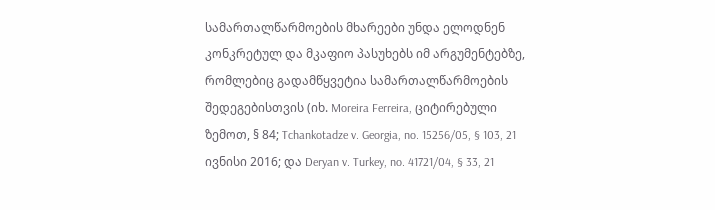სამართალწარმოების მხარეები უნდა ელოდნენ კონკრეტულ და მკაფიო პასუხებს იმ არგუმენტებზე, რომლებიც გადამწყვეტია სამართალწარმოების შედეგებისთვის (იხ. Moreira Ferreira, ციტირებული ზემოთ, § 84; Tchankotadze v. Georgia, no. 15256/05, § 103, 21 ივნისი 2016; და Deryan v. Turkey, no. 41721/04, § 33, 21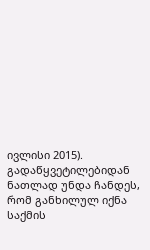ივლისი 2015). გადაწყვეტილებიდან ნათლად უნდა ჩანდეს, რომ განხილულ იქნა საქმის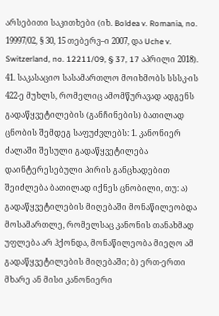არსებითი საკითხები (იხ. Boldea v. Romania, no. 19997/02, § 30, 15 თებერვ–ი 2007, და Uche v. Switzerland, no. 12211/09, § 37, 17 აპრილი 2018).
41. საკასაციო სასამართლო მოიხმობს სსსკ-ის 422-ე მუხლს, რომელიც ამომწურავად ადგენს გადაწყვეტილების (განჩინების) ბათილად ცნობის შემდეგ საფუძვლებს: 1. კანონიერ ძალაში შესული გადაწყვეტილება დაინტერესებული პირის განცხადებით შეიძლება ბათილად იქნეს ცნობილი, თუ: ა) გადაწყვეტილების მიღებაში მონაწილეობდა მოსამართლე, რომელსაც კანონის თანახმად უფლება არ ჰქონდა, მონაწილეობა მიეღო ამ გადაწყვეტილების მიღებაში; ბ) ერთ-ერთი მხარე ან მისი კანონიერი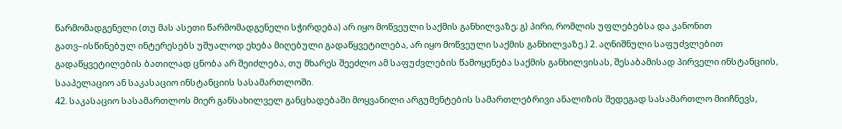წარმომადგენელი (თუ მას ასეთი წარმომადგენელი სჭირდება) არ იყო მოწვეული საქმის განხილვაზე; გ) პირი, რომლის უფლებებსა და კანონით გათვ–ისწინებულ ინტერესებს უშუალოდ ეხება მიღებული გადაწყვეტილება, არ იყო მოწვეული საქმის განხილვაზე.) 2. აღნიშნული საფუძვლებით გადაწყვეტილების ბათილად ცნობა არ შეიძლება, თუ მხარეს შეეძლო ამ საფუძვლების წამოყენება საქმის განხილვისას, შესაბამისად პირველი ინსტანციის, სააპელაციო ან საკასაციო ინსტანციის სასამართლოში.
42. საკასაციო სასამართლოს მიერ განსახილველ განცხადებაში მოყვანილი არგუმენტების სამართლებრივი ანალიზის შედეგად სასამართლო მიიჩნევს,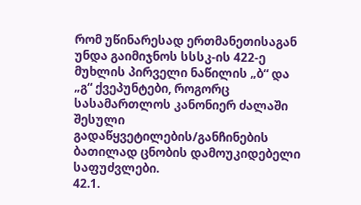რომ უწინარესად ერთმანეთისაგან უნდა გაიმიჯნოს სსსკ-ის 422-ე მუხლის პირველი ნაწილის „ბ“ და „გ“ ქვეპუნტები, როგორც სასამართლოს კანონიერ ძალაში შესული გადაწყვეტილების/განჩინების ბათილად ცნობის დამოუკიდებელი საფუძვლები.
42.1.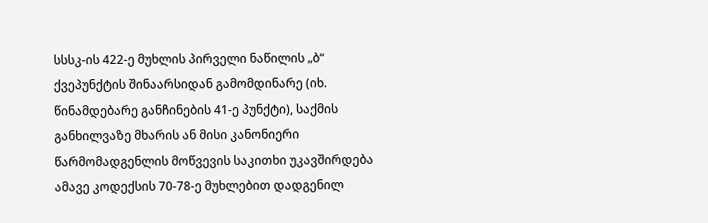სსსკ-ის 422-ე მუხლის პირველი ნაწილის „ბ“ ქვეპუნქტის შინაარსიდან გამომდინარე (იხ. წინამდებარე განჩინების 41-ე პუნქტი), საქმის განხილვაზე მხარის ან მისი კანონიერი წარმომადგენლის მოწვევის საკითხი უკავშირდება ამავე კოდექსის 70-78-ე მუხლებით დადგენილ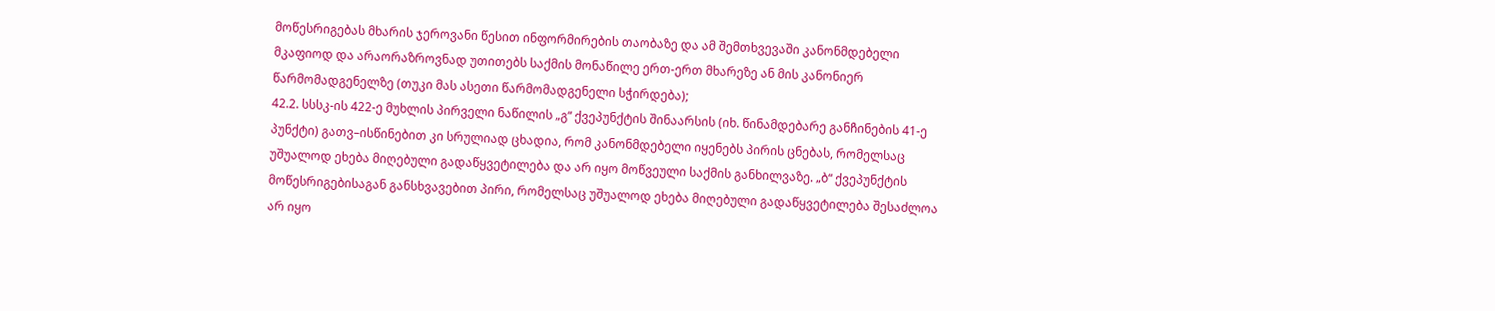მოწესრიგებას მხარის ჯეროვანი წესით ინფორმირების თაობაზე და ამ შემთხვევაში კანონმდებელი მკაფიოდ და არაორაზროვნად უთითებს საქმის მონაწილე ერთ-ერთ მხარეზე ან მის კანონიერ წარმომადგენელზე (თუკი მას ასეთი წარმომადგენელი სჭირდება);
42.2. სსსკ-ის 422-ე მუხლის პირველი ნაწილის „გ“ ქვეპუნქტის შინაარსის (იხ. წინამდებარე განჩინების 41-ე პუნქტი) გათვ–ისწინებით კი სრულიად ცხადია, რომ კანონმდებელი იყენებს პირის ცნებას, რომელსაც უშუალოდ ეხება მიღებული გადაწყვეტილება და არ იყო მოწვეული საქმის განხილვაზე. „ბ“ ქვეპუნქტის მოწესრიგებისაგან განსხვავებით პირი, რომელსაც უშუალოდ ეხება მიღებული გადაწყვეტილება შესაძლოა არ იყო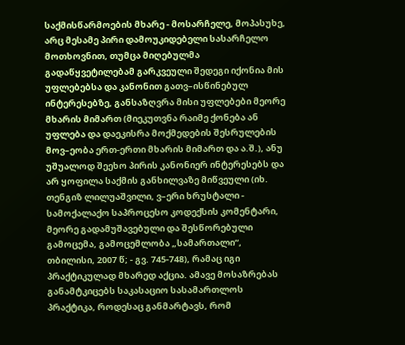საქმისწარმოების მხარე - მოსარჩელე, მოპასუხე, არც მესამე პირი დამოუკიდებელი სასარჩელო მოთხოვნით, თუმცა მიღებულმა გადაწყვეტილებამ გარკვეული შედეგი იქონია მის უფლებებსა და კანონით გათვ–ისწინებულ ინტერესებზე, განსაზღვრა მისი უფლებები მეორე მხარის მიმართ (მიეკუთვნა რაიმე ქონება ან უფლება და დაეკისრა მოქმედების შესრულების მოვ–ეობა ერთ-ერთი მხარის მიმართ და ა.შ.), ანუ უშუალოდ შეეხო პირის კანონიერ ინტერესებს და არ ყოფილა საქმის განხილვაზე მიწვეული (იხ. თენგიზ ლილუაშვილი, ვ–ერი ხრუსტალი - სამოქალაქო საპროცესო კოდექსის კომენტარი, მეორე გადამუშავებული და შესწორებული გამოცემა, გამოცემლობა „სამართალი“, თბილისი, 2007 წ; - გვ. 745-748), რამაც იგი პრაქტიკულად მხარედ აქცია. ამავე მოსაზრებას განამტკიცებს საკასაციო სასამართლოს პრაქტიკა, როდესაც განმარტავს, რომ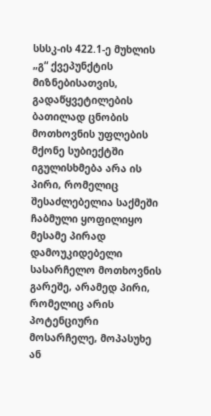სსსკ-ის 422.1-ე მუხლის „გ“ ქვეპუნქტის მიზნებისათვის, გადაწყვეტილების ბათილად ცნობის მოთხოვნის უფლების მქონე სუბიექტში იგულისხმება არა ის პირი, რომელიც შესაძლებელია საქმეში ჩაბმული ყოფილიყო მესამე პირად დამოუკიდებელი სასარჩელო მოთხოვნის გარეშე, არამედ პირი, რომელიც არის პოტენციური მოსარჩელე, მოპასუხე ან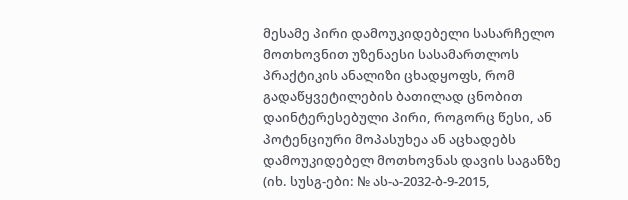მესამე პირი დამოუკიდებელი სასარჩელო მოთხოვნით უზენაესი სასამართლოს პრაქტიკის ანალიზი ცხადყოფს, რომ გადაწყვეტილების ბათილად ცნობით დაინტერესებული პირი, როგორც წესი, ან პოტენციური მოპასუხეა ან აცხადებს დამოუკიდებელ მოთხოვნას დავის საგანზე (იხ. სუსგ-ები: № ას-ა-2032-ბ-9-2015,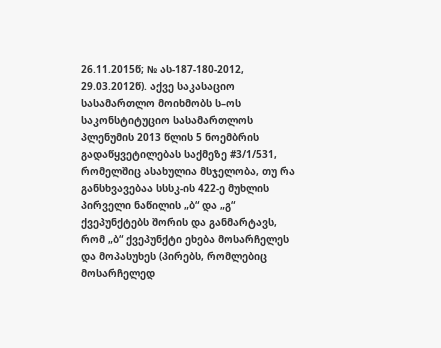26.11.2015წ; № ას-187-180-2012, 29.03.2012წ). აქვე საკასაციო სასამართლო მოიხმობს ს–ოს საკონსტიტუციო სასამართლოს პლენუმის 2013 წლის 5 ნოემბრის გადაწყვეტილებას საქმეზე #3/1/531, რომელშიც ასახულია მსჯელობა, თუ რა განსხვავებაა სსსკ-ის 422-ე მუხლის პირველი ნაწილის „ბ“ და „გ“ ქვეპუნქტებს შორის და განმარტავს, რომ „ბ“ ქვეპუნქტი ეხება მოსარჩელეს და მოპასუხეს (პირებს, რომლებიც მოსარჩელედ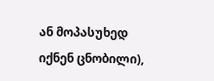ან მოპასუხედ იქნენ ცნობილი),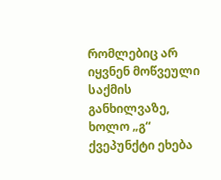რომლებიც არ იყვნენ მოწვეული საქმის განხილვაზე, ხოლო „გ“ ქვეპუნქტი ეხება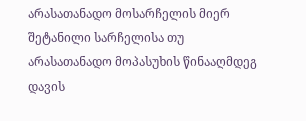არასათანადო მოსარჩელის მიერ შეტანილი სარჩელისა თუ არასათანადო მოპასუხის წინააღმდეგ დავის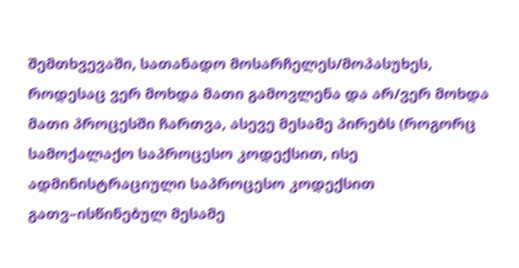შემთხვევაში, სათანადო მოსარჩელეს/მოპასუხეს, როდესაც ვერ მოხდა მათი გამოვლენა და არ/ვერ მოხდა მათი პროცესში ჩართვა, ასევე მესამე პირებს (როგორც სამოქალაქო საპროცესო კოდექსით, ისე ადმინისტრაციული საპროცესო კოდექსით გათვ–ისწინებულ მესამე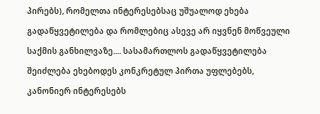პირებს), რომელთა ინტერესებსაც უშუალოდ ეხება გადაწყვეტილება და რომლებიც ასევე არ იყვნენ მოწვეული საქმის განხილვაზე.... სასამართლოს გადაწყვეტილება შეიძლება ეხებოდეს კონკრეტულ პირთა უფლებებს, კანონიერ ინტერესებს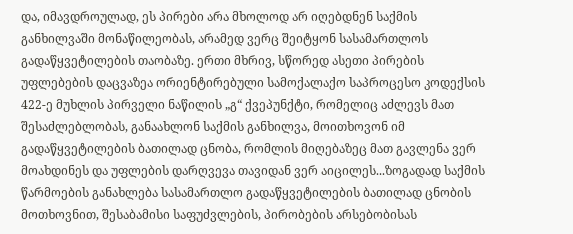და, იმავდროულად, ეს პირები არა მხოლოდ არ იღებდნენ საქმის განხილვაში მონაწილეობას, არამედ ვერც შეიტყონ სასამართლოს გადაწყვეტილების თაობაზე. ერთი მხრივ, სწორედ ასეთი პირების უფლებების დაცვაზეა ორიენტირებული სამოქალაქო საპროცესო კოდექსის 422-ე მუხლის პირველი ნაწილის „გ“ ქვეპუნქტი, რომელიც აძლევს მათ შესაძლებლობას, განაახლონ საქმის განხილვა, მოითხოვონ იმ გადაწყვეტილების ბათილად ცნობა, რომლის მიღებაზეც მათ გავლენა ვერ მოახდინეს და უფლების დარღვევა თავიდან ვერ აიცილეს...ზოგადად საქმის წარმოების განახლება სასამართლო გადაწყვეტილების ბათილად ცნობის მოთხოვნით, შესაბამისი საფუძვლების, პირობების არსებობისას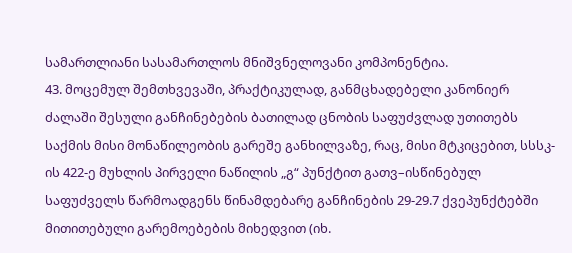სამართლიანი სასამართლოს მნიშვნელოვანი კომპონენტია.
43. მოცემულ შემთხვევაში, პრაქტიკულად, განმცხადებელი კანონიერ ძალაში შესული განჩინებების ბათილად ცნობის საფუძვლად უთითებს საქმის მისი მონაწილეობის გარეშე განხილვაზე, რაც, მისი მტკიცებით, სსსკ-ის 422-ე მუხლის პირველი ნაწილის „გ“ პუნქტით გათვ–ისწინებულ საფუძველს წარმოადგენს წინამდებარე განჩინების 29-29.7 ქვეპუნქტებში მითითებული გარემოებების მიხედვით (იხ.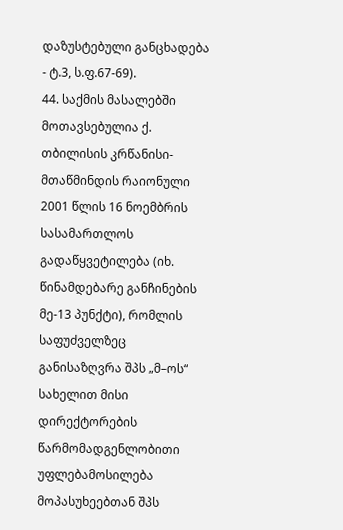დაზუსტებული განცხადება - ტ.3, ს.ფ.67-69).
44. საქმის მასალებში მოთავსებულია ქ. თბილისის კრწანისი-მთაწმინდის რაიონული 2001 წლის 16 ნოემბრის სასამართლოს გადაწყვეტილება (იხ. წინამდებარე განჩინების მე-13 პუნქტი), რომლის საფუძველზეც განისაზღვრა შპს „მ–ოს“ სახელით მისი დირექტორების წარმომადგენლობითი უფლებამოსილება მოპასუხეებთან შპს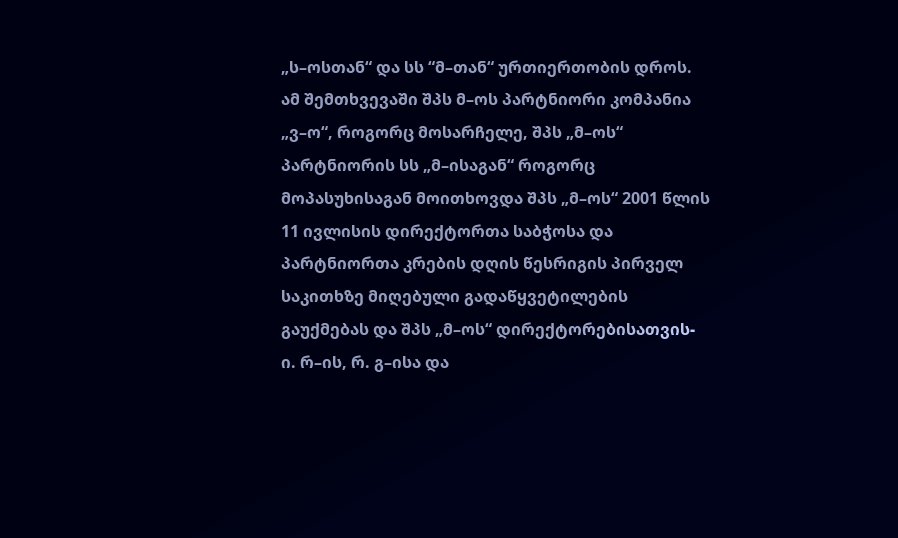„ს–ოსთან“ და სს “მ–თან“ ურთიერთობის დროს. ამ შემთხვევაში შპს მ–ოს პარტნიორი კომპანია „ვ–ო“, როგორც მოსარჩელე, შპს „მ–ოს“ პარტნიორის სს „მ–ისაგან“ როგორც მოპასუხისაგან მოითხოვდა შპს „მ–ოს“ 2001 წლის 11 ივლისის დირექტორთა საბჭოსა და პარტნიორთა კრების დღის წესრიგის პირველ საკითხზე მიღებული გადაწყვეტილების გაუქმებას და შპს „მ–ოს“ დირექტორებისათვის- ი. რ–ის, რ. გ–ისა და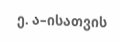ე. ა–ისათვის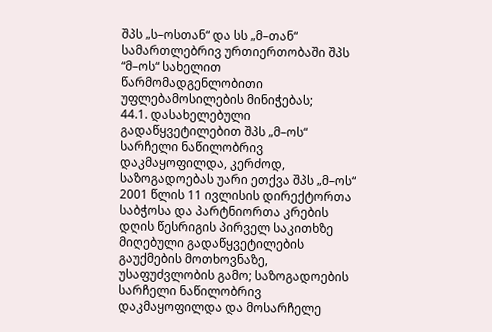შპს „ს–ოსთან“ და სს „მ–თან“ სამართლებრივ ურთიერთობაში შპს “მ–ოს“ სახელით წარმომადგენლობითი უფლებამოსილების მინიჭებას;
44.1. დასახელებული გადაწყვეტილებით შპს „მ–ოს“ სარჩელი ნაწილობრივ დაკმაყოფილდა, კერძოდ, საზოგადოებას უარი ეთქვა შპს „მ–ოს“ 2001 წლის 11 ივლისის დირექტორთა საბჭოსა და პარტნიორთა კრების დღის წესრიგის პირველ საკითხზე მიღებული გადაწყვეტილების გაუქმების მოთხოვნაზე, უსაფუძვლობის გამო; საზოგადოების სარჩელი ნაწილობრივ დაკმაყოფილდა და მოსარჩელე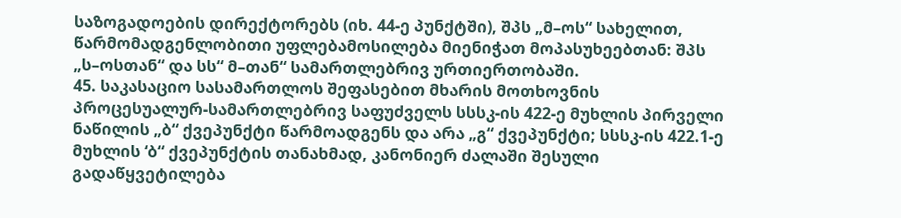საზოგადოების დირექტორებს (იხ. 44-ე პუნქტში), შპს „მ–ოს“ სახელით, წარმომადგენლობითი უფლებამოსილება მიენიჭათ მოპასუხეებთან: შპს „ს–ოსთან“ და სს“ მ–თან“ სამართლებრივ ურთიერთობაში.
45. საკასაციო სასამართლოს შეფასებით მხარის მოთხოვნის პროცესუალურ-სამართლებრივ საფუძველს სსსკ-ის 422-ე მუხლის პირველი ნაწილის „ბ“ ქვეპუნქტი წარმოადგენს და არა „გ“ ქვეპუნქტი; სსსკ-ის 422.1-ე მუხლის ‘ბ“ ქვეპუნქტის თანახმად, კანონიერ ძალაში შესული გადაწყვეტილება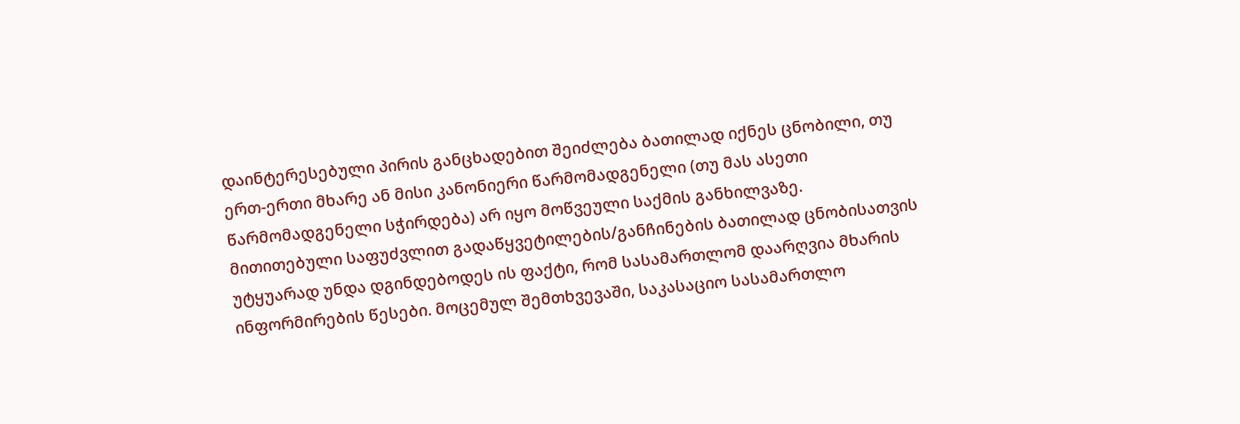დაინტერესებული პირის განცხადებით შეიძლება ბათილად იქნეს ცნობილი, თუ ერთ-ერთი მხარე ან მისი კანონიერი წარმომადგენელი (თუ მას ასეთი წარმომადგენელი სჭირდება) არ იყო მოწვეული საქმის განხილვაზე. მითითებული საფუძვლით გადაწყვეტილების/განჩინების ბათილად ცნობისათვის უტყუარად უნდა დგინდებოდეს ის ფაქტი, რომ სასამართლომ დაარღვია მხარის ინფორმირების წესები. მოცემულ შემთხვევაში, საკასაციო სასამართლო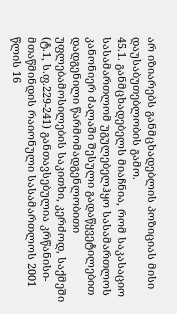არ იზიარებს განმცხადებლის პოზიციას მისი დაუსაბუთებლობის გამო.
45.1. განმცხადებელს მიაჩნია, რომ საკასაციო სასამართლომ უგულებელჰყო სასამართლოს კანონიერ ძალაში შესული გადაწყვეტილებით დადგენილი წარმომადგენლობითი უფლებამოსილების საკითხი, კერძოდ, საქმეში (ტ.1, ს.ფ.229-241) განთავსებულია კრწანისი-მთაწმინდის რაიონული სასამართლოს 2001 წლის 16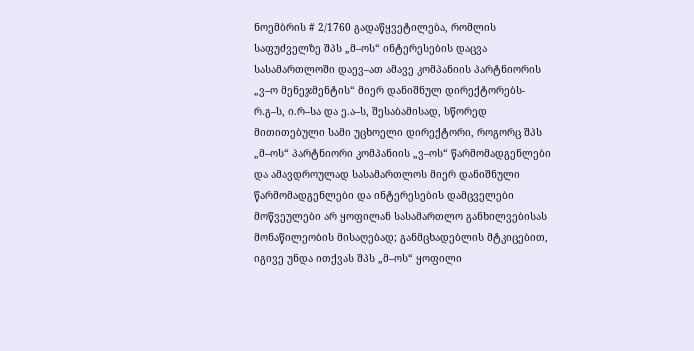ნოემბრის # 2/1760 გადაწყვეტილება, რომლის საფუძველზე შპს „მ–ოს“ ინტერესების დაცვა სასამართლოში დაევ–ათ ამავე კომპანიის პარტნიორის „ვ–ო მენეჯმენტის“ მიერ დანიშნულ დირექტორებს- რ.გ–ს, ი.რ–სა და ე.ა–ს, შესაბამისად, სწორედ მითითებული სამი უცხოელი დირექტორი, როგორც შპს „მ–ოს“ პარტნიორი კომპანიის „ვ–ოს“ წარმომადგენლები და ამავდროულად სასამართლოს მიერ დანიშნული წარმომადგენლები და ინტერესების დამცველები მოწვეულები არ ყოფილან სასამართლო განხილვებისას მონაწილეობის მისაღებად; განმცხადებლის მტკიცებით, იგივე უნდა ითქვას შპს „მ–ოს“ ყოფილი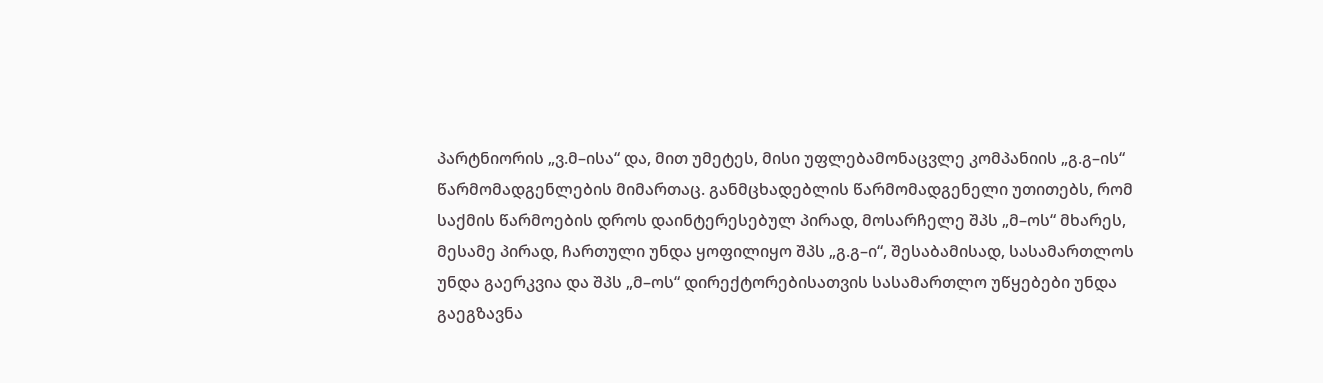პარტნიორის „ვ.მ–ისა“ და, მით უმეტეს, მისი უფლებამონაცვლე კომპანიის „გ.გ–ის“ წარმომადგენლების მიმართაც. განმცხადებლის წარმომადგენელი უთითებს, რომ საქმის წარმოების დროს დაინტერესებულ პირად, მოსარჩელე შპს „მ–ოს“ მხარეს, მესამე პირად, ჩართული უნდა ყოფილიყო შპს „გ.გ–ი“, შესაბამისად, სასამართლოს უნდა გაერკვია და შპს „მ–ოს“ დირექტორებისათვის სასამართლო უწყებები უნდა გაეგზავნა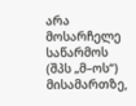არა მოსარჩელე საწარმოს (შპს „მ–ოს“) მისამართზე,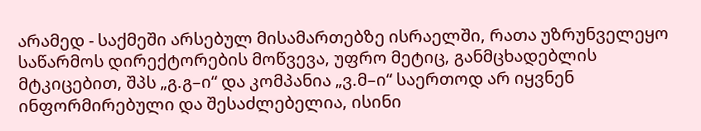არამედ - საქმეში არსებულ მისამართებზე ისრაელში, რათა უზრუნველეყო საწარმოს დირექტორების მოწვევა, უფრო მეტიც, განმცხადებლის მტკიცებით, შპს „გ.გ–ი“ და კომპანია „ვ.მ–ი“ საერთოდ არ იყვნენ ინფორმირებული და შესაძლებელია, ისინი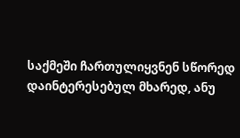საქმეში ჩართულიყვნენ სწორედ დაინტერესებულ მხარედ, ანუ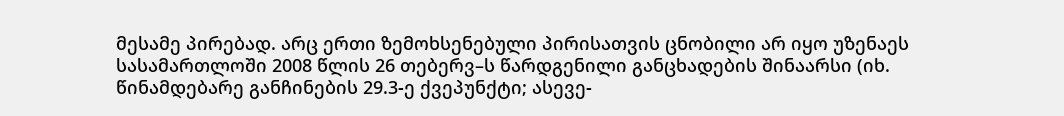მესამე პირებად. არც ერთი ზემოხსენებული პირისათვის ცნობილი არ იყო უზენაეს სასამართლოში 2008 წლის 26 თებერვ–ს წარდგენილი განცხადების შინაარსი (იხ. წინამდებარე განჩინების 29.3-ე ქვეპუნქტი; ასევე-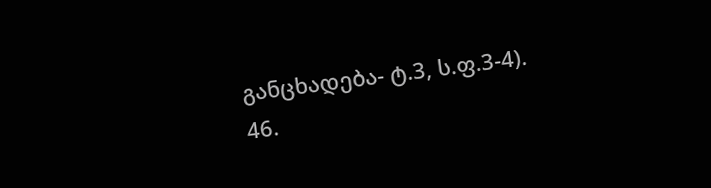განცხადება- ტ.3, ს.ფ.3-4).
46.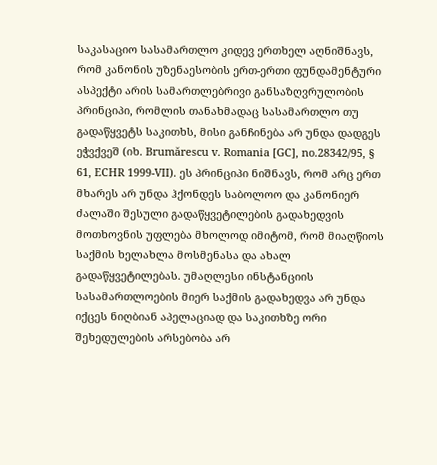საკასაციო სასამართლო კიდევ ერთხელ აღნიშნავს, რომ კანონის უზენაესობის ერთ-ერთი ფუნდამენტური ასპექტი არის სამართლებრივი განსაზღვრულობის პრინციპი, რომლის თანახმადაც სასამართლო თუ გადაწყვეტს საკითხს, მისი განჩინება არ უნდა დადგეს ეჭვქვეშ (იხ. Brumărescu v. Romania [GC], no.28342/95, § 61, ECHR 1999-VII). ეს პრინციპი ნიშნავს, რომ არც ერთ მხარეს არ უნდა ჰქონდეს საბოლოო და კანონიერ ძალაში შესული გადაწყვეტილების გადახედვის მოთხოვნის უფლება მხოლოდ იმიტომ, რომ მიაღწიოს საქმის ხელახლა მოსმენასა და ახალ გადაწყვეტილებას. უმაღლესი ინსტანციის სასამართლოების მიერ საქმის გადახედვა არ უნდა იქცეს ნიღბიან აპელაციად და საკითხზე ორი შეხედულების არსებობა არ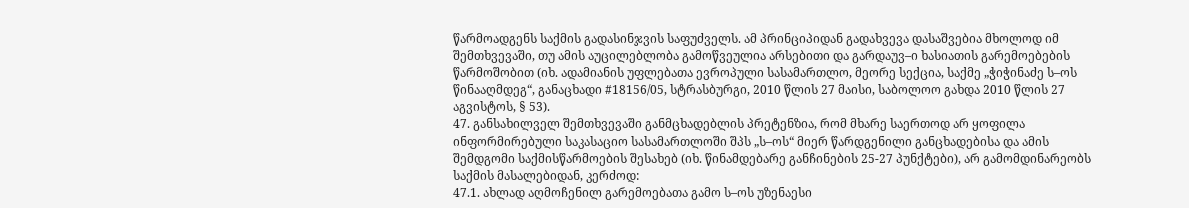წარმოადგენს საქმის გადასინჯვის საფუძველს. ამ პრინციპიდან გადახვევა დასაშვებია მხოლოდ იმ შემთხვევაში, თუ ამის აუცილებლობა გამოწვეულია არსებითი და გარდაუვ–ი ხასიათის გარემოებების წარმოშობით (იხ. ადამიანის უფლებათა ევროპული სასამართლო, მეორე სექცია, საქმე „ჭიჭინაძე ს–ოს წინააღმდეგ“, განაცხადი #18156/05, სტრასბურგი, 2010 წლის 27 მაისი, საბოლოო გახდა 2010 წლის 27 აგვისტოს, § 53).
47. განსახილველ შემთხვევაში განმცხადებლის პრეტენზია, რომ მხარე საერთოდ არ ყოფილა ინფორმირებული საკასაციო სასამართლოში შპს „ს–ოს“ მიერ წარდგენილი განცხადებისა და ამის შემდგომი საქმისწარმოების შესახებ (იხ. წინამდებარე განჩინების 25-27 პუნქტები), არ გამომდინარეობს საქმის მასალებიდან, კერძოდ:
47.1. ახლად აღმოჩენილ გარემოებათა გამო ს–ოს უზენაესი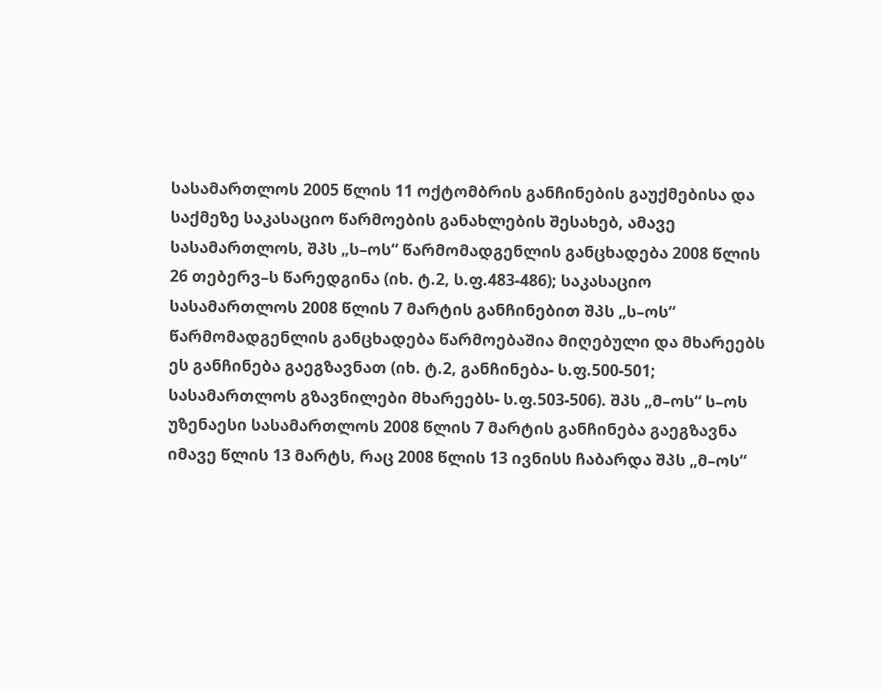სასამართლოს 2005 წლის 11 ოქტომბრის განჩინების გაუქმებისა და საქმეზე საკასაციო წარმოების განახლების შესახებ, ამავე სასამართლოს, შპს „ს–ოს“ წარმომადგენლის განცხადება 2008 წლის 26 თებერვ–ს წარედგინა (იხ. ტ.2, ს.ფ.483-486); საკასაციო სასამართლოს 2008 წლის 7 მარტის განჩინებით შპს „ს–ოს“ წარმომადგენლის განცხადება წარმოებაშია მიღებული და მხარეებს ეს განჩინება გაეგზავნათ (იხ. ტ.2, განჩინება- ს.ფ.500-501; სასამართლოს გზავნილები მხარეებს- ს.ფ.503-506). შპს „მ–ოს“ ს–ოს უზენაესი სასამართლოს 2008 წლის 7 მარტის განჩინება გაეგზავნა იმავე წლის 13 მარტს, რაც 2008 წლის 13 ივნისს ჩაბარდა შპს „მ–ოს“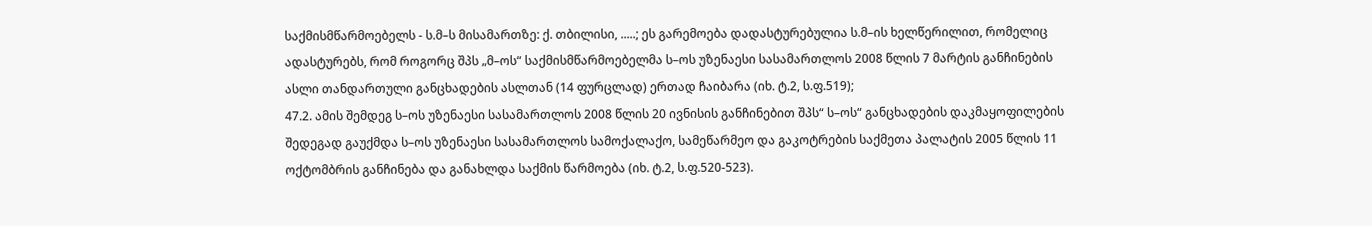საქმისმწარმოებელს - ს.მ–ს მისამართზე: ქ. თბილისი, .....; ეს გარემოება დადასტურებულია ს.მ–ის ხელწერილით, რომელიც ადასტურებს, რომ როგორც შპს „მ–ოს“ საქმისმწარმოებელმა ს–ოს უზენაესი სასამართლოს 2008 წლის 7 მარტის განჩინების ასლი თანდართული განცხადების ასლთან (14 ფურცლად) ერთად ჩაიბარა (იხ. ტ.2, ს.ფ.519);
47.2. ამის შემდეგ ს–ოს უზენაესი სასამართლოს 2008 წლის 20 ივნისის განჩინებით შპს“ ს–ოს“ განცხადების დაკმაყოფილების შედეგად გაუქმდა ს–ოს უზენაესი სასამართლოს სამოქალაქო, სამეწარმეო და გაკოტრების საქმეთა პალატის 2005 წლის 11 ოქტომბრის განჩინება და განახლდა საქმის წარმოება (იხ. ტ.2, ს.ფ.520-523).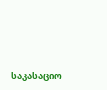საკასაციო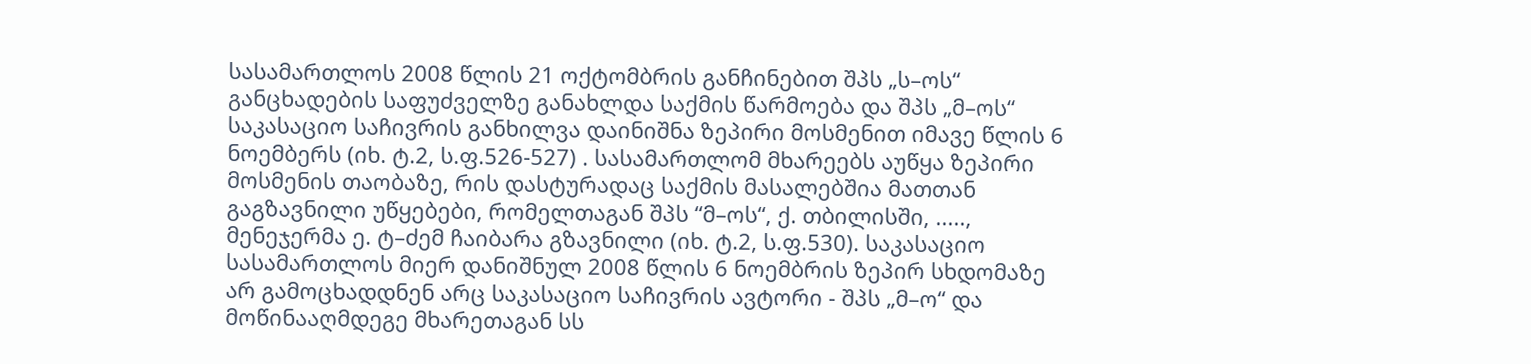სასამართლოს 2008 წლის 21 ოქტომბრის განჩინებით შპს „ს–ოს“ განცხადების საფუძველზე განახლდა საქმის წარმოება და შპს „მ–ოს“ საკასაციო საჩივრის განხილვა დაინიშნა ზეპირი მოსმენით იმავე წლის 6 ნოემბერს (იხ. ტ.2, ს.ფ.526-527) . სასამართლომ მხარეებს აუწყა ზეპირი მოსმენის თაობაზე, რის დასტურადაც საქმის მასალებშია მათთან გაგზავნილი უწყებები, რომელთაგან შპს “მ–ოს“, ქ. თბილისში, ....., მენეჯერმა ე. ტ–ძემ ჩაიბარა გზავნილი (იხ. ტ.2, ს.ფ.530). საკასაციო სასამართლოს მიერ დანიშნულ 2008 წლის 6 ნოემბრის ზეპირ სხდომაზე არ გამოცხადდნენ არც საკასაციო საჩივრის ავტორი - შპს „მ–ო“ და მოწინააღმდეგე მხარეთაგან სს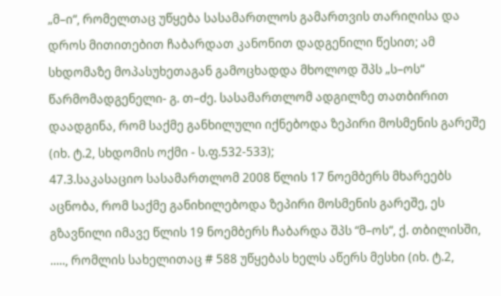„მ–ი“, რომელთაც უწყება სასამართლოს გამართვის თარიღისა და დროს მითითებით ჩაბარდათ კანონით დადგენილი წესით; ამ სხდომაზე მოპასუხეთაგან გამოცხადდა მხოლოდ შპს „ს–ოს“ წარმომადგენელი- გ. თ–ძე. სასამართლომ ადგილზე თათბირით დაადგინა, რომ საქმე განხილული იქნებოდა ზეპირი მოსმენის გარეშე (იხ. ტ.2, სხდომის ოქმი - ს.ფ.532-533);
47.3.საკასაციო სასამართლომ 2008 წლის 17 ნოემბერს მხარეებს აცნობა, რომ საქმე განიხილებოდა ზეპირი მოსმენის გარეშე, ეს გზავნილი იმავე წლის 19 ნოემბერს ჩაბარდა შპს “მ–ოს“, ქ. თბილისში, ....., რომლის სახელითაც # 588 უწყებას ხელს აწერს მესხი (იხ. ტ.2,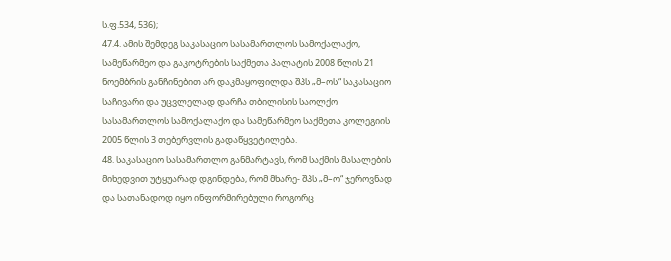ს.ფ.534, 536);
47.4. ამის შემდეგ საკასაციო სასამართლოს სამოქალაქო, სამეწარმეო და გაკოტრების საქმეთა პალატის 2008 წლის 21 ნოემბრის განჩინებით არ დაკმაყოფილდა შპს „მ–ოს“ საკასაციო საჩივარი და უცვლელად დარჩა თბილისის საოლქო სასამართლოს სამოქალაქო და სამეწარმეო საქმეთა კოლეგიის 2005 წლის 3 თებერვლის გადაწყვეტილება.
48. საკასაციო სასამართლო განმარტავს, რომ საქმის მასალების მიხედვით უტყუარად დგინდება, რომ მხარე- შპს „მ–ო“ ჯეროვნად და სათანადოდ იყო ინფორმირებული როგორც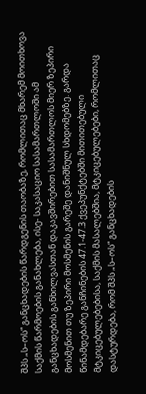შპს „ს–ოს“ განცხადების წარდგენის თაობაზე, რომლითაც მხარემ მოითხოვა საქმის წარმოების განახლება, ისე- საკასაციო სასამართლოში ამ განცხადების განხილვასთან დაკავშირებით სასამართლოს მიერ ზეპირი მოსმენით თუ ზეპირი მოსმენის გარეშე დანიშნულ სხდომებზე. გარდა წინამდებარე განჩინების 47.1-47.3 ქვეპუნქტებში მითითებული მტკიცებულებებისა, საქმის მასალებშია, მტკიცებულებები, რომლითაც დასტურდება, რომ შპს „ს–ოს“ განცხადების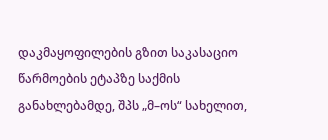დაკმაყოფილების გზით საკასაციო წარმოების ეტაპზე საქმის განახლებამდე, შპს „მ–ოს“ სახელით,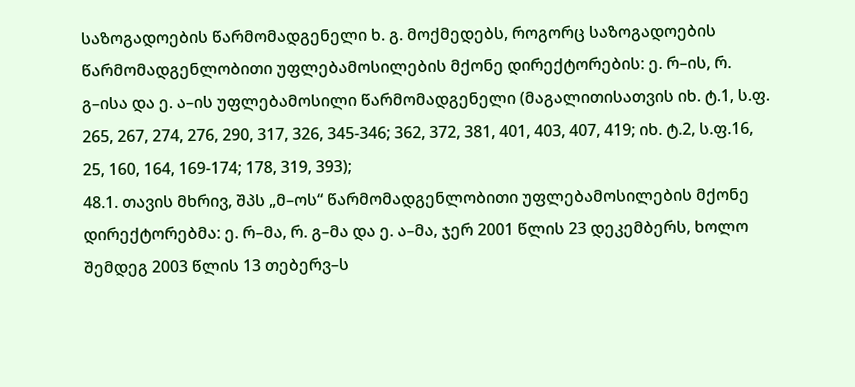საზოგადოების წარმომადგენელი ხ. გ. მოქმედებს, როგორც საზოგადოების წარმომადგენლობითი უფლებამოსილების მქონე დირექტორების: ე. რ–ის, რ. გ–ისა და ე. ა–ის უფლებამოსილი წარმომადგენელი (მაგალითისათვის იხ. ტ.1, ს.ფ. 265, 267, 274, 276, 290, 317, 326, 345-346; 362, 372, 381, 401, 403, 407, 419; იხ. ტ.2, ს.ფ.16, 25, 160, 164, 169-174; 178, 319, 393);
48.1. თავის მხრივ, შპს „მ–ოს“ წარმომადგენლობითი უფლებამოსილების მქონე დირექტორებმა: ე. რ–მა, რ. გ–მა და ე. ა–მა, ჯერ 2001 წლის 23 დეკემბერს, ხოლო შემდეგ 2003 წლის 13 თებერვ–ს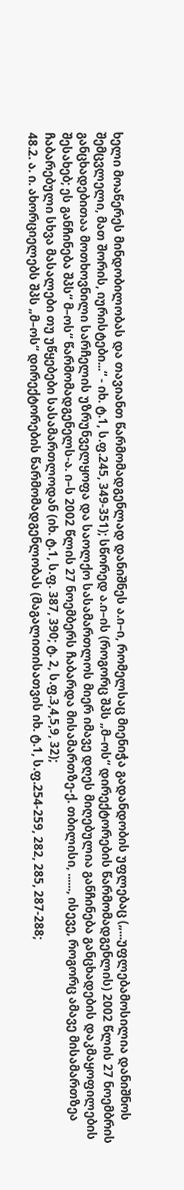ხელი მოაწერეს მინდობილობას და თავიანთ წარმომადგენლად დანიშნეს ა.ი–ი, რომელსაც მიენიჭა გადანდობის უფლებაც („...უფლებამოსილია დანიშნოს შემცვლელი, მათ შორის, იურისტები...“ - იხ. ტ.1, ს.ფ.245, 349-351); სწორედ ა.ი–ის (როგორც შპს „მ–ოს“ დირექტორების წარმომადგენლის) 2002 წლის 27 ნოემბრის განცხადებითაა მოთხოვნილი სარჩელის უზრუნველყოფა და საოლქო სასამართლოს მიერ იმავე დღეს მიღებულია განჩინება განცხადების დაკმაყოფილების შესახებ; ეს განჩინება შპს“ მ–ოს“ წარმომადგენელს-ა. ი–ს 2002 წლის 27 ნოემბერს ჩაბარდა მისამართზე-ქ. თბილისი, ......, ისევე, როგორც ამავე მისამართზეა ჩაბარებული სხვა მასალები თუ უწყებები სასამართლოდან (იხ. ტ.1, ს.ფ. 387, 390; ტ. 2, ს.ფ.3,4,5,9, 32);
48.2. ა. ი. ახორციელებს შპს „მ–ოს“ დირექტორების წარმომადგენლობას (მაგალითისათვის იხ. ტ.1, ს.ფ.254-259, 282, 285, 287-288;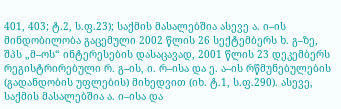401, 403; ტ.2, ს.ფ.23); საქმის მასალებშია ასევე ა. ი–ის მინდობილობა გაცემული 2002 წლის 26 სექტემბერს ხ. გ–ზე, შპს „მ–ოს“ ინტერესების დასაცავად, 2001 წლის 23 დეკემბერს რეგისტრირებული რ. გ–ის, ი. რ–ისა და ე. ა–ის რწმუნებულების (გადანდობის უფლების) მიხედვით (იხ. ტ.1, ს.ფ.290). ასევე, საქმის მასალებშია ა. ი–ისა და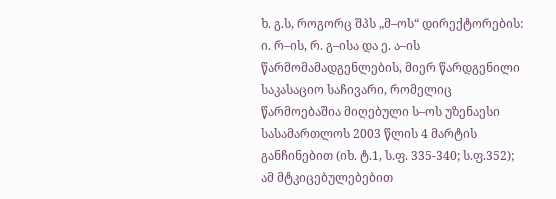ხ. გ.ს, როგორც შპს „მ–ოს“ დირექტორების: ი. რ–ის, რ. გ–ისა და ე. ა–ის წარმომამადგენლების, მიერ წარდგენილი საკასაციო საჩივარი, რომელიც წარმოებაშია მიღებული ს–ოს უზენაესი სასამართლოს 2003 წლის 4 მარტის განჩინებით (იხ. ტ.1, ს.ფ. 335-340; ს.ფ.352); ამ მტკიცებულებებით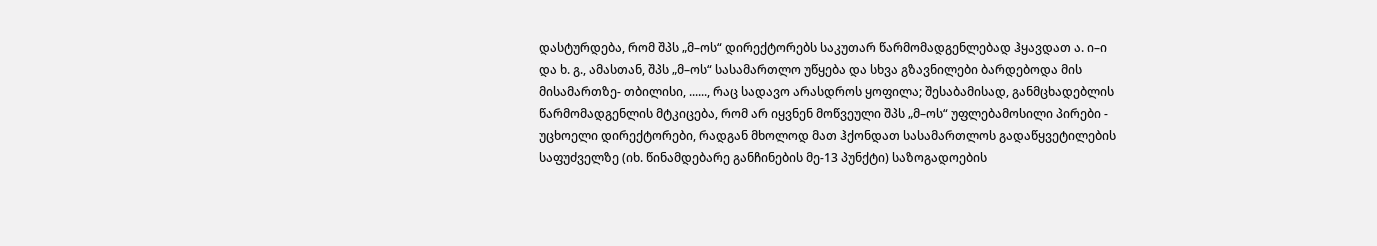დასტურდება, რომ შპს „მ–ოს“ დირექტორებს საკუთარ წარმომადგენლებად ჰყავდათ ა. ი–ი და ხ. გ., ამასთან, შპს „მ–ოს“ სასამართლო უწყება და სხვა გზავნილები ბარდებოდა მის მისამართზე- თბილისი, ......, რაც სადავო არასდროს ყოფილა; შესაბამისად, განმცხადებლის წარმომადგენლის მტკიცება, რომ არ იყვნენ მოწვეული შპს „მ–ოს“ უფლებამოსილი პირები - უცხოელი დირექტორები, რადგან მხოლოდ მათ ჰქონდათ სასამართლოს გადაწყვეტილების საფუძველზე (იხ. წინამდებარე განჩინების მე-13 პუნქტი) საზოგადოების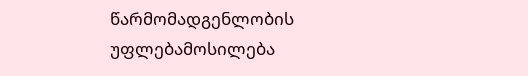წარმომადგენლობის უფლებამოსილება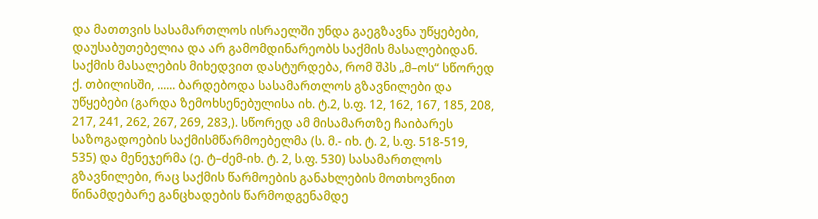და მათთვის სასამართლოს ისრაელში უნდა გაეგზავნა უწყებები, დაუსაბუთებელია და არ გამომდინარეობს საქმის მასალებიდან. საქმის მასალების მიხედვით დასტურდება, რომ შპს „მ–ოს“ სწორედ ქ. თბილისში, ...... ბარდებოდა სასამართლოს გზავნილები და უწყებები (გარდა ზემოხსენებულისა იხ. ტ.2, ს.ფ. 12, 162, 167, 185, 208, 217, 241, 262, 267, 269, 283,). სწორედ ამ მისამართზე ჩაიბარეს საზოგადოების საქმისმწარმოებელმა (ს. მ.- იხ. ტ. 2, ს.ფ. 518-519, 535) და მენეჯერმა (ე. ტ–ძემ-იხ. ტ. 2, ს.ფ. 530) სასამართლოს გზავნილები, რაც საქმის წარმოების განახლების მოთხოვნით წინამდებარე განცხადების წარმოდგენამდე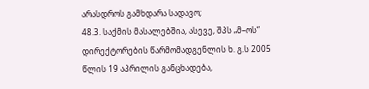არასდროს გამხდარა სადავო;
48.3. საქმის მასალებშია, ასევე, შპს „მ–ოს“ დირექტორების წარმომადგენლის ხ. გ.ს 2005 წლის 19 აპრილის განცხადება,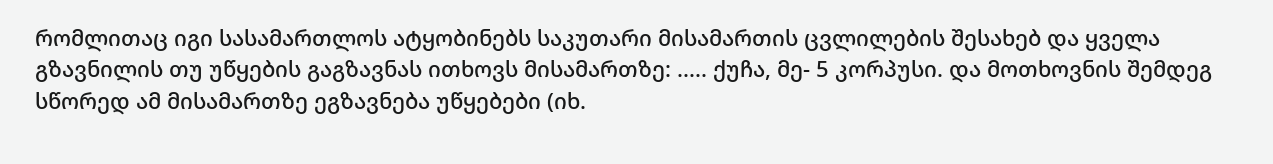რომლითაც იგი სასამართლოს ატყობინებს საკუთარი მისამართის ცვლილების შესახებ და ყველა გზავნილის თუ უწყების გაგზავნას ითხოვს მისამართზე: ..... ქუჩა, მე- 5 კორპუსი. და მოთხოვნის შემდეგ სწორედ ამ მისამართზე ეგზავნება უწყებები (იხ.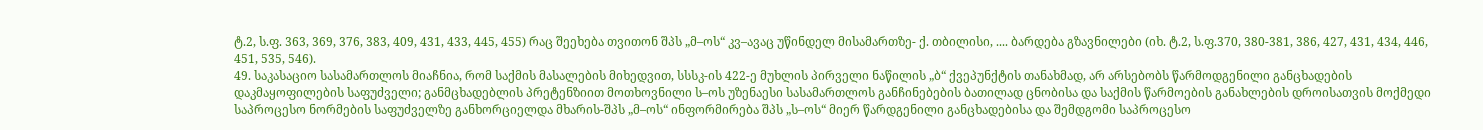ტ.2, ს.ფ. 363, 369, 376, 383, 409, 431, 433, 445, 455) რაც შეეხება თვითონ შპს „მ–ოს“ კვ–ავაც უწინდელ მისამართზე- ქ. თბილისი, .... ბარდება გზავნილები (იხ. ტ.2, ს.ფ.370, 380-381, 386, 427, 431, 434, 446, 451, 535, 546).
49. საკასაციო სასამართლოს მიაჩნია, რომ საქმის მასალების მიხედვით, სსსკ-ის 422-ე მუხლის პირველი ნაწილის „ბ“ ქვეპუნქტის თანახმად, არ არსებობს წარმოდგენილი განცხადების დაკმაყოფილების საფუძველი; განმცხადებლის პრეტენზიით მოთხოვნილი ს–ოს უზენაესი სასამართლოს განჩინებების ბათილად ცნობისა და საქმის წარმოების განახლების დროისათვის მოქმედი საპროცესო ნორმების საფუძველზე განხორციელდა მხარის-შპს „მ–ოს“ ინფორმირება შპს „ს–ოს“ მიერ წარდგენილი განცხადებისა და შემდგომი საპროცესო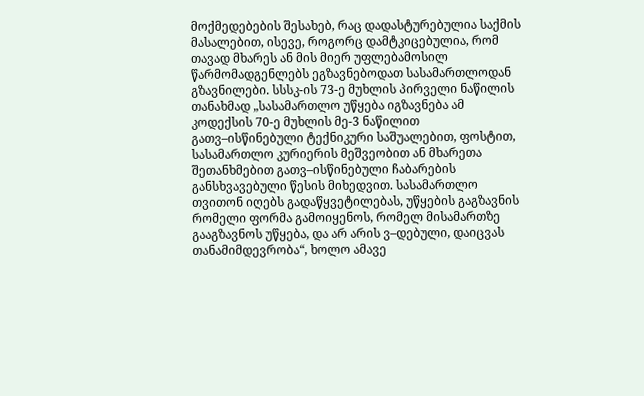მოქმედებების შესახებ, რაც დადასტურებულია საქმის მასალებით, ისევე, როგორც დამტკიცებულია, რომ თავად მხარეს ან მის მიერ უფლებამოსილ წარმომადგენლებს ეგზავნებოდათ სასამართლოდან გზავნილები. სსსკ-ის 73-ე მუხლის პირველი ნაწილის თანახმად „სასამართლო უწყება იგზავნება ამ კოდექსის 70-ე მუხლის მე-3 ნაწილით გათვ–ისწინებული ტექნიკური საშუალებით, ფოსტით, სასამართლო კურიერის მეშვეობით ან მხარეთა შეთანხმებით გათვ–ისწინებული ჩაბარების განსხვავებული წესის მიხედვით. სასამართლო თვითონ იღებს გადაწყვეტილებას, უწყების გაგზავნის რომელი ფორმა გამოიყენოს, რომელ მისამართზე გააგზავნოს უწყება, და არ არის ვ–დებული, დაიცვას თანამიმდევრობა“, ხოლო ამავე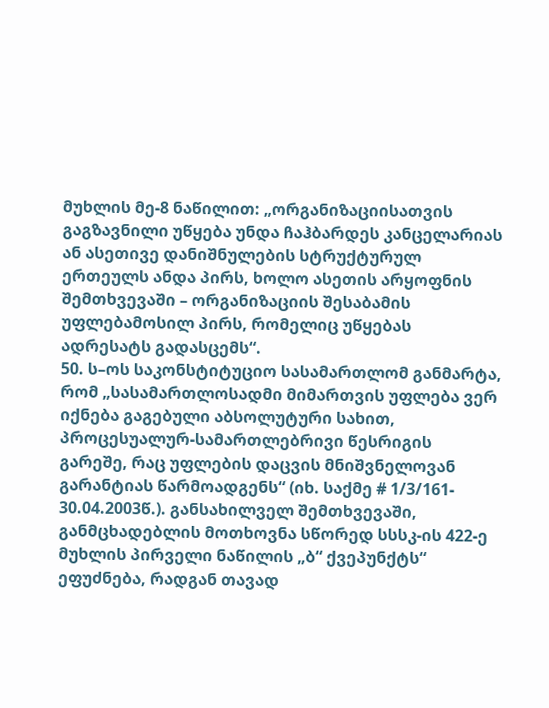მუხლის მე-8 ნაწილით: „ორგანიზაციისათვის გაგზავნილი უწყება უნდა ჩაჰბარდეს კანცელარიას ან ასეთივე დანიშნულების სტრუქტურულ ერთეულს ანდა პირს, ხოლო ასეთის არყოფნის შემთხვევაში – ორგანიზაციის შესაბამის უფლებამოსილ პირს, რომელიც უწყებას ადრესატს გადასცემს“.
50. ს–ოს საკონსტიტუციო სასამართლომ განმარტა, რომ „სასამართლოსადმი მიმართვის უფლება ვერ იქნება გაგებული აბსოლუტური სახით, პროცესუალურ-სამართლებრივი წესრიგის გარეშე, რაც უფლების დაცვის მნიშვნელოვან გარანტიას წარმოადგენს“ (იხ. საქმე # 1/3/161- 30.04.2003წ.). განსახილველ შემთხვევაში, განმცხადებლის მოთხოვნა სწორედ სსსკ-ის 422-ე მუხლის პირველი ნაწილის „ბ“ ქვეპუნქტს“ ეფუძნება, რადგან თავად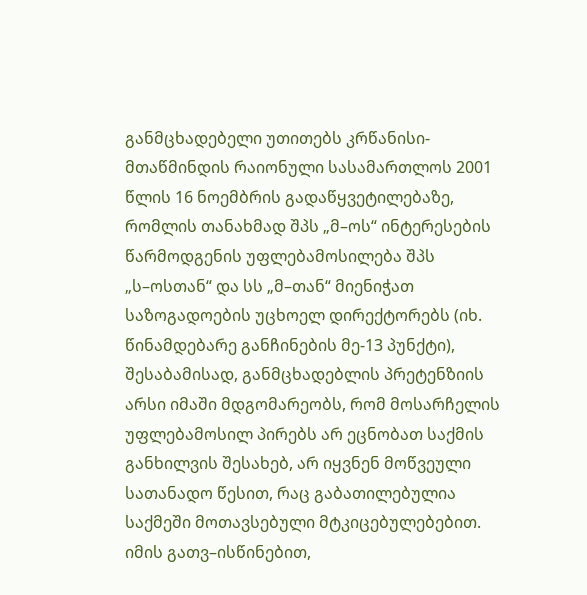განმცხადებელი უთითებს კრწანისი-მთაწმინდის რაიონული სასამართლოს 2001 წლის 16 ნოემბრის გადაწყვეტილებაზე, რომლის თანახმად შპს „მ–ოს“ ინტერესების წარმოდგენის უფლებამოსილება შპს „ს–ოსთან“ და სს „მ–თან“ მიენიჭათ საზოგადოების უცხოელ დირექტორებს (იხ. წინამდებარე განჩინების მე-13 პუნქტი), შესაბამისად, განმცხადებლის პრეტენზიის არსი იმაში მდგომარეობს, რომ მოსარჩელის უფლებამოსილ პირებს არ ეცნობათ საქმის განხილვის შესახებ, არ იყვნენ მოწვეული სათანადო წესით, რაც გაბათილებულია საქმეში მოთავსებული მტკიცებულებებით. იმის გათვ–ისწინებით,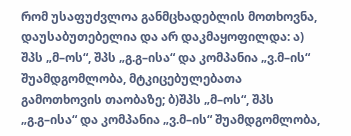რომ უსაფუძვლოა განმცხადებლის მოთხოვნა, დაუსაბუთებელია და არ დაკმაყოფილდა: ა) შპს „მ–ოს“, შპს „გ.გ–ისა“ და კომპანია „ვ.მ–ის“ შუამდგომლობა, მტკიცებულებათა გამოთხოვის თაობაზე; ბ)შპს „მ–ოს“, შპს „გ.გ–ისა“ და კომპანია „ვ.მ–ის“ შუამდგომლობა,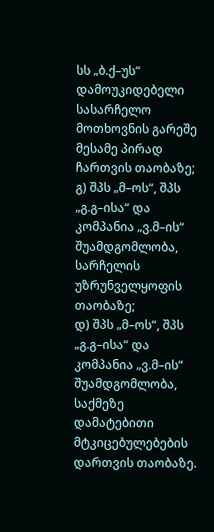სს „ბ.ქ–უს“ დამოუკიდებელი სასარჩელო მოთხოვნის გარეშე მესამე პირად ჩართვის თაობაზე; გ) შპს „მ–ოს“, შპს „გ.გ–ისა“ და კომპანია „ვ.მ–ის“ შუამდგომლობა, სარჩელის უზრუნველყოფის თაობაზე;
დ) შპს „მ–ოს“, შპს „გ.გ–ისა“ და კომპანია „ვ.მ–ის“ შუამდგომლობა, საქმეზე დამატებითი მტკიცებულებების დართვის თაობაზე.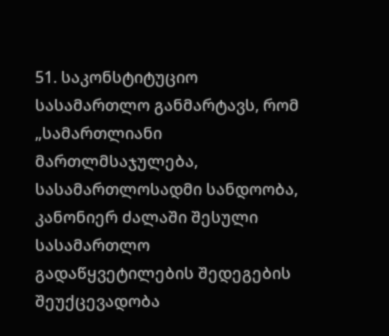51. საკონსტიტუციო სასამართლო განმარტავს, რომ „სამართლიანი მართლმსაჯულება, სასამართლოსადმი სანდოობა, კანონიერ ძალაში შესული სასამართლო გადაწყვეტილების შედეგების შეუქცევადობა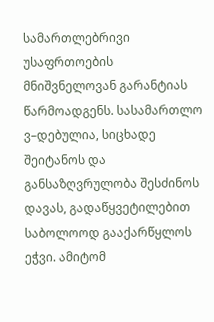სამართლებრივი უსაფრთოების მნიშვნელოვან გარანტიას წარმოადგენს. სასამართლო ვ–დებულია, სიცხადე შეიტანოს და განსაზღვრულობა შესძინოს დავას, გადაწყვეტილებით საბოლოოდ გააქარწყლოს ეჭვი. ამიტომ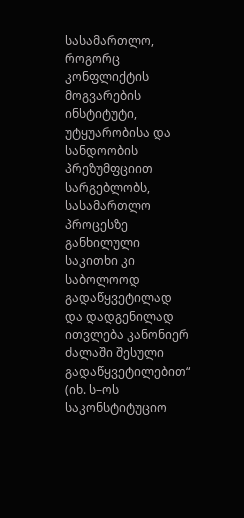სასამართლო, როგორც კონფლიქტის მოგვარების ინსტიტუტი, უტყუარობისა და სანდოობის პრეზუმფციით სარგებლობს, სასამართლო პროცესზე განხილული საკითხი კი საბოლოოდ გადაწყვეტილად და დადგენილად ითვლება კანონიერ ძალაში შესული გადაწყვეტილებით“ (იხ. ს–ოს საკონსტიტუციო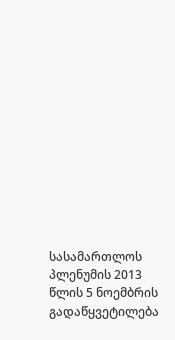სასამართლოს პლენუმის 2013 წლის 5 ნოემბრის გადაწყვეტილება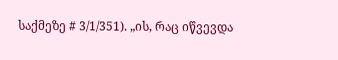საქმეზე # 3/1/351). „ის, რაც იწვევდა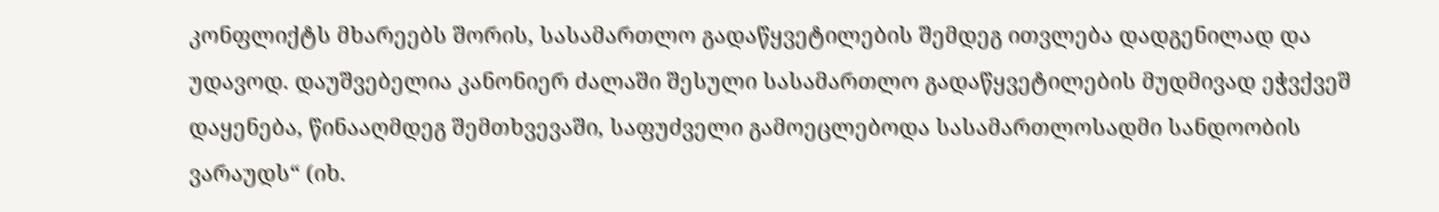კონფლიქტს მხარეებს შორის, სასამართლო გადაწყვეტილების შემდეგ ითვლება დადგენილად და უდავოდ. დაუშვებელია კანონიერ ძალაში შესული სასამართლო გადაწყვეტილების მუდმივად ეჭვქვეშ დაყენება, წინააღმდეგ შემთხვევაში, საფუძველი გამოეცლებოდა სასამართლოსადმი სანდოობის ვარაუდს“ (იხ.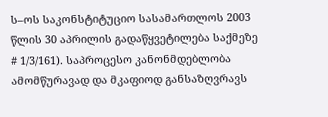ს–ოს საკონსტიტუციო სასამართლოს 2003 წლის 30 აპრილის გადაწყვეტილება საქმეზე # 1/3/161). საპროცესო კანონმდებლობა ამომწურავად და მკაფიოდ განსაზღვრავს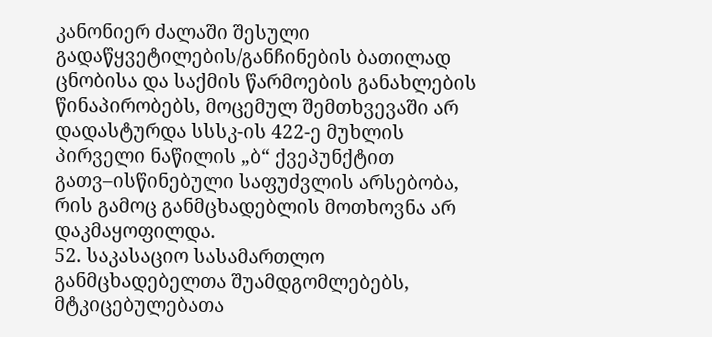კანონიერ ძალაში შესული გადაწყვეტილების/განჩინების ბათილად ცნობისა და საქმის წარმოების განახლების წინაპირობებს, მოცემულ შემთხვევაში არ დადასტურდა სსსკ-ის 422-ე მუხლის პირველი ნაწილის „ბ“ ქვეპუნქტით გათვ–ისწინებული საფუძვლის არსებობა, რის გამოც განმცხადებლის მოთხოვნა არ დაკმაყოფილდა.
52. საკასაციო სასამართლო განმცხადებელთა შუამდგომლებებს, მტკიცებულებათა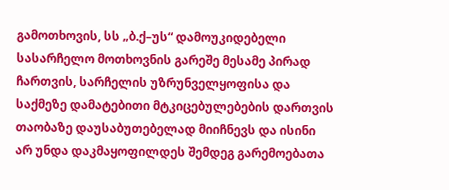გამოთხოვის, სს „ბ.ქ–უს“ დამოუკიდებელი სასარჩელო მოთხოვნის გარეშე მესამე პირად ჩართვის, სარჩელის უზრუნველყოფისა და საქმეზე დამატებითი მტკიცებულებების დართვის თაობაზე დაუსაბუთებელად მიიჩნევს და ისინი არ უნდა დაკმაყოფილდეს შემდეგ გარემოებათა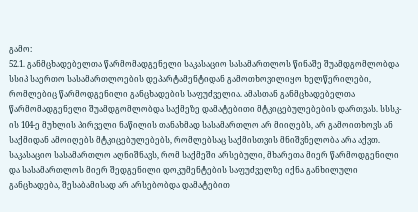გამო:
52.1. განმცხადებელთა წარმომადგენელი საკასაციო სასამართლოს წინაშე შუამდგომლობდა სსიპ საერთო სასამართლოების დეპარტამენტიდან გამოთხოვილიყო ხელწერილები, რომლებიც წარმოდგენილი განცხადების საფუძველია. ამასთან განმცხადებელთა წარმომადგენელი შუამდგომლობდა საქმეზე დამატებითი მტკიცებულებების დართვას. სსსკ-ის 104-ე მუხლის პირველი ნაწილის თანახმად სასამართლო არ მიიღებს, არ გამოითხოვს ან საქმიდან ამოიღებს მტკიცებულებებს, რომლებსაც საქმისთვის მნიშვნელობა არა აქვთ. საკასაციო სასამართლო აღნიშნავს, რომ საქმეში არსებული, მხარეთა მიერ წარმოდგენილი და სასამართლოს მიერ შედგენილი დოკუმენტების საფუძველზე იქნა განხილული განცხადება, შესაბამისად არ არსებობდა დამატებით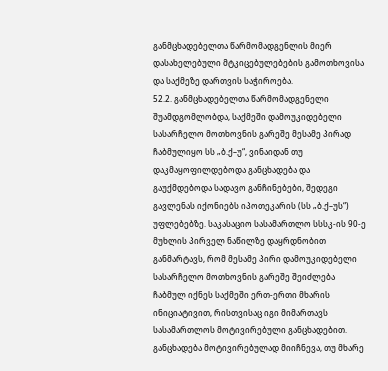განმცხადებელთა წარმომადგენლის მიერ დასახელებული მტკიცებულებების გამოთხოვისა და საქმეზე დართვის საჭიროება.
52.2. განმცხადებელთა წარმომადგენელი შუამდგომლობდა, საქმეში დამოუკიდებელი სასარჩელო მოთხოვნის გარეშე მესამე პირად ჩაბმულიყო სს „ბ.ქ–უ“, ვინაიდან თუ დაკმაყოფილდებოდა განცხადება და გაუქმდებოდა სადავო განჩინებები, შედეგი გავლენას იქონიებს იპოთეკარის (სს „ბ.ქ–უს“) უფლებებზე. საკასაციო სასამართლო სსსკ-ის 90-ე მუხლის პირველ ნაწილზე დაყრდნობით განმარტავს, რომ მესამე პირი დამოუკიდებელი სასარჩელო მოთხოვნის გარეშე შეიძლება ჩაბმულ იქნეს საქმეში ერთ-ერთი მხარის ინიციატივით, რისთვისაც იგი მიმართავს სასამართლოს მოტივირებული განცხადებით. განცხადება მოტივირებულად მიიჩნევა, თუ მხარე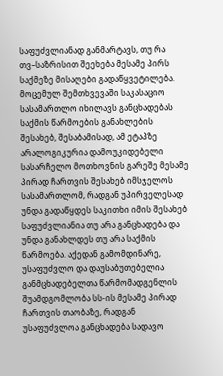საფუძვლიანად განმარტავს, თუ რა თვ–საზრისით შეეხება მესამე პირს საქმეზე მისაღები გადაწყვეტილება. მოცემულ შემთხვევაში საკასაციო სასამართლო იხილავს განცხადებას საქმის წარმოების განახლების შესახებ, შესაბამისად, ამ ეტაპზე არალოგიკურია დამოუკიდებელი სასარჩელო მოთხოვნის გარეშე მესამე პირად ჩართვის შესახებ იმსჯელოს სასამართლომ, რადგან უპირველესად უნდა გადაწყდეს საკითხი იმის შესახებ საფუძვლიანია თუ არა განცხადება და უნდა განახლდეს თუ არა საქმის წარმოება. აქედან გამომდინარე, უსაფუძვლო და დაუსაბუთებელია განმცხადებელთა წარმომადგენლის შუამდგომლობა სს-ის მესამე პირად ჩართვის თაობაზე, რადგან უსაფუძვლოა განცხადება სადავო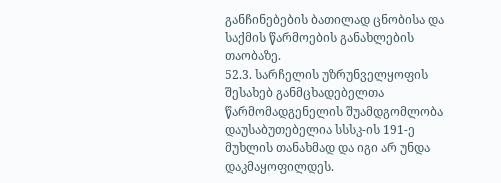განჩინებების ბათილად ცნობისა და საქმის წარმოების განახლების თაობაზე.
52.3. სარჩელის უზრუნველყოფის შესახებ განმცხადებელთა წარმომადგენელის შუამდგომლობა დაუსაბუთებელია სსსკ-ის 191-ე მუხლის თანახმად და იგი არ უნდა დაკმაყოფილდეს.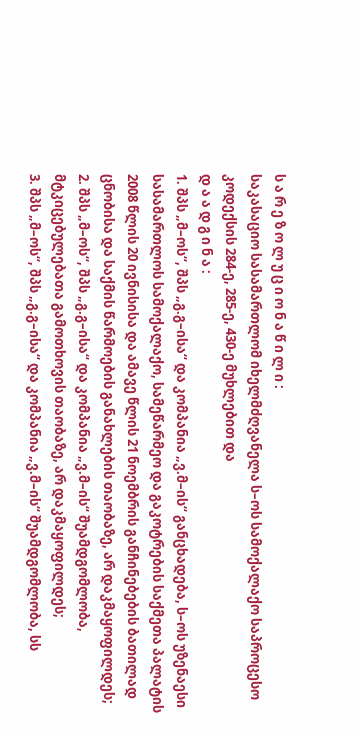ს ა რ ე ზ ო ლ უ ც ი ო ნ ა წ ი ლ ი :
საკასაციო სასამართლომ იხელმძღვანელა ს–ოს სამოქალაქო საპროცესო კოდექსის 284-ე, 285-ე, 430-ე მუხლებით და
დ ა ა დ გ ი ნ ა :
1. შპს „მ–ოს“, შპს „გ.გ–ისა“ და კომპანია „ვ.მ–ის“ განცხადება, ს–ოს უზენაესი სასამართლოს სამოქალაქო, სამეწარმეო და გაკოტრების საქმეთა პალატის 2008 წლის 20 ივნისისა და ამავე წლის 21 ნოემბრის განჩინებების ბათილად ცნობისა და საქმის წარმოების განახლების თაობაზე, არ დაკმაყოფილდეს;
2. შპს „მ–ოს“, შპს „გ.გ–ისა“ და კომპანია „ვ.მ–ის“ შუამდგომლობა, მტკიცებულებათა გამოთხოვის თაობაზე, არ დაკმაყოფილდეს;
3. შპს „მ–ოს“, შპს „გ.გ–ისა“ და კომპანია „ვ.მ–ის“ შუამდგომლობა, სს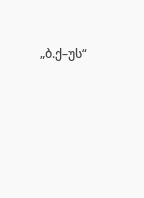„ბ.ქ–უს“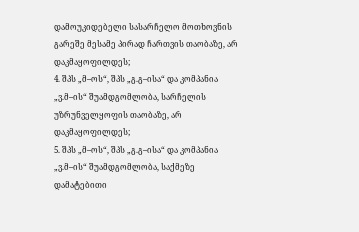დამოუკიდებელი სასარჩელო მოთხოვნის გარეშე მესამე პირად ჩართვის თაობაზე, არ დაკმაყოფილდეს;
4. შპს „მ–ოს“, შპს „გ.გ–ისა“ და კომპანია „ვ.მ–ის“ შუამდგომლობა, სარჩელის უზრუნველყოფის თაობაზე, არ დაკმაყოფილდეს;
5. შპს „მ–ოს“, შპს „გ.გ–ისა“ და კომპანია „ვ.მ–ის“ შუამდგომლობა, საქმეზე დამატებითი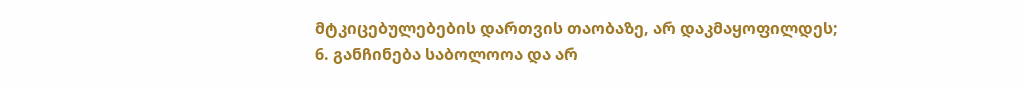მტკიცებულებების დართვის თაობაზე, არ დაკმაყოფილდეს;
6. განჩინება საბოლოოა და არ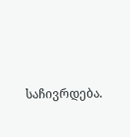საჩივრდება.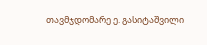თავმჯდომარე ე. გასიტაშვილი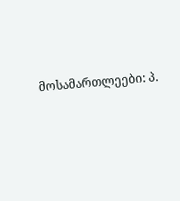მოსამართლეები: პ.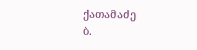ქათამაძე
ბ.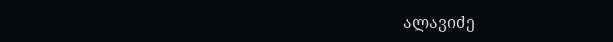ალავიძე